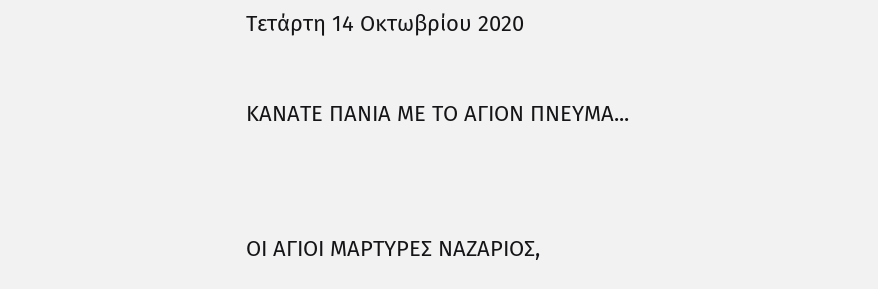Τετάρτη 14 Οκτωβρίου 2020

ΚΑΝΑΤΕ ΠΑΝΙΑ ΜΕ ΤΟ ΑΓΙΟΝ ΠΝΕΥΜΑ...


ΟΙ ΑΓΙΟΙ ΜΑΡΤΥΡΕΣ ΝΑΖΑΡΙΟΣ,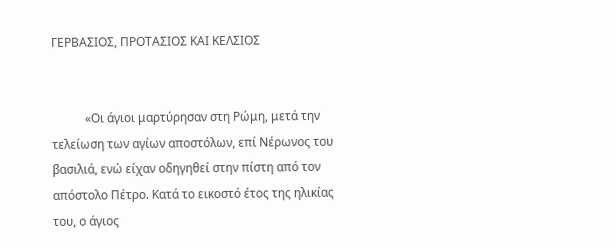ΓΕΡΒΑΣΙΟΣ, ΠΡΟΤΑΣΙΟΣ ΚΑΙ ΚΕΛΣΙΟΣ


           «Οι άγιοι μαρτύρησαν στη Ρώμη, μετά την τελείωση των αγίων αποστόλων, επί Νέρωνος του βασιλιά, ενώ είχαν οδηγηθεί στην πίστη από τον απόστολο Πέτρο. Κατά το εικοστό έτος της ηλικίας του, ο άγιος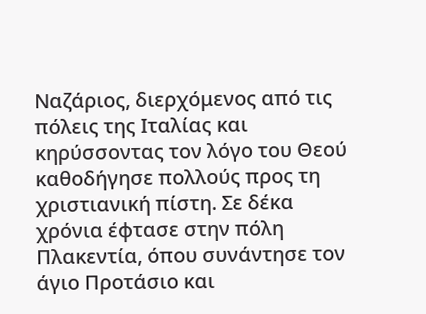Ναζάριος, διερχόμενος από τις πόλεις της Ιταλίας και κηρύσσοντας τον λόγο του Θεού καθοδήγησε πολλούς προς τη χριστιανική πίστη. Σε δέκα χρόνια έφτασε στην πόλη Πλακεντία, όπου συνάντησε τον άγιο Προτάσιο και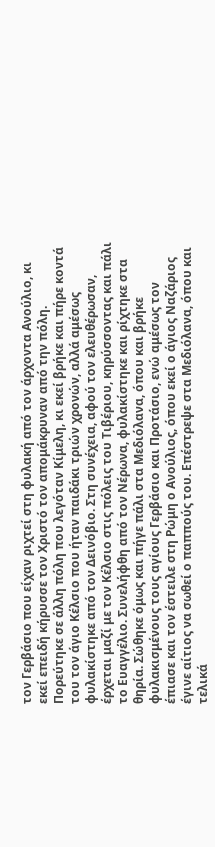τον Γερβάσιο που είχαν ριχτεί στη φυλακή από τον άρχοντα Ανούλιο, κι εκεί επειδή κήρυσσε τον Χριστό τον απομάκρυναν από την πόλη. Πορεύτηκε σε άλλη πόλη που λεγόταν Κίμελη, κι εκεί βρήκε και πήρε κοντά του τον άγιο Κέλσιο που ήταν παιδάκι τριών χρονών, αλλά αμέσως φυλακίστηκε από τον Δεινόβιο. Στη συνέχεια, αφού τον ελευθέρωσαν, έρχεται μαζί με τον Κέλσιο στις πόλεις του Τιβέριου, κηρύσσοντας και πάλι το Ευαγγέλιο. Συνελήφθη από τον Νέρωνα, φυλακίστηκε και ρίχτηκε στα θηρία. Σώθηκε όμως και πήγε πάλι στα Μεδιόλανα, όπου και βρήκε φυλακισμένους τους αγίους Γερβάσιο και Προτάσιο, ενώ αμέσως τον έπιασε και τον έστειλε στη Ρώμη ο Ανούλιος, όπου εκεί ο άγιος Ναζάριος έγινε αίτιος να σωθεί ο παππούς του. Επέστρεψε στα Μεδιόλανα, όπου και τελικά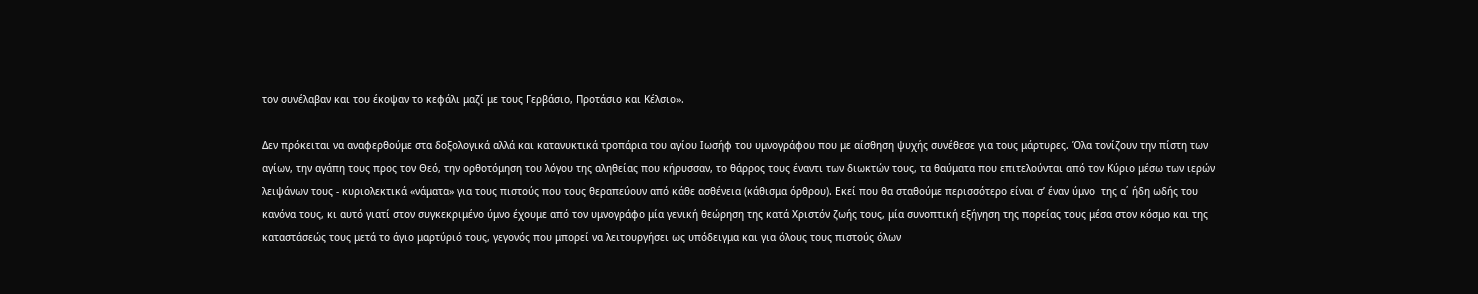τον συνέλαβαν και του έκοψαν το κεφάλι μαζί με τους Γερβάσιο, Προτάσιο και Κέλσιο».

Δεν πρόκειται να αναφερθούμε στα δοξολογικά αλλά και κατανυκτικά τροπάρια του αγίου Ιωσήφ του υμνογράφου που με αίσθηση ψυχής συνέθεσε για τους μάρτυρες. Όλα τονίζουν την πίστη των αγίων, την αγάπη τους προς τον Θεό, την ορθοτόμηση του λόγου της αληθείας που κήρυσσαν, το θάρρος τους έναντι των διωκτών τους, τα θαύματα που επιτελούνται από τον Κύριο μέσω των ιερών λειψάνων τους - κυριολεκτικά «νάματα» για τους πιστούς που τους θεραπεύουν από κάθε ασθένεια (κάθισμα όρθρου). Εκεί που θα σταθούμε περισσότερο είναι σ’ έναν ύμνο  της α΄ ήδη ωδής του κανόνα τους, κι αυτό γιατί στον συγκεκριμένο ύμνο έχουμε από τον υμνογράφο μία γενική θεώρηση της κατά Χριστόν ζωής τους, μία συνοπτική εξήγηση της πορείας τους μέσα στον κόσμο και της καταστάσεώς τους μετά το άγιο μαρτύριό τους, γεγονός που μπορεί να λειτουργήσει ως υπόδειγμα και για όλους τους πιστούς όλων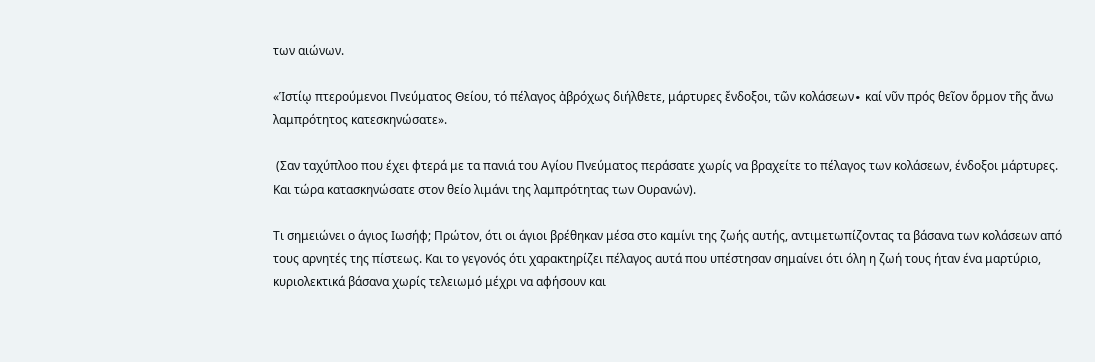των αιώνων.

«Ἱστίῳ πτερούμενοι Πνεύματος Θείου, τό πέλαγος ἀβρόχως διήλθετε, μάρτυρες ἔνδοξοι, τῶν κολάσεων∙ καί νῦν πρός θεῖον ὅρμον τῆς ἄνω λαμπρότητος κατεσκηνώσατε».

 (Σαν ταχύπλοο που έχει φτερά με τα πανιά του Αγίου Πνεύματος περάσατε χωρίς να βραχείτε το πέλαγος των κολάσεων, ένδοξοι μάρτυρες. Και τώρα κατασκηνώσατε στον θείο λιμάνι της λαμπρότητας των Ουρανών).

Τι σημειώνει ο άγιος Ιωσήφ; Πρώτον, ότι οι άγιοι βρέθηκαν μέσα στο καμίνι της ζωής αυτής, αντιμετωπίζοντας τα βάσανα των κολάσεων από τους αρνητές της πίστεως. Και το γεγονός ότι χαρακτηρίζει πέλαγος αυτά που υπέστησαν σημαίνει ότι όλη η ζωή τους ήταν ένα μαρτύριο, κυριολεκτικά βάσανα χωρίς τελειωμό μέχρι να αφήσουν και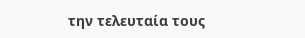την τελευταία τους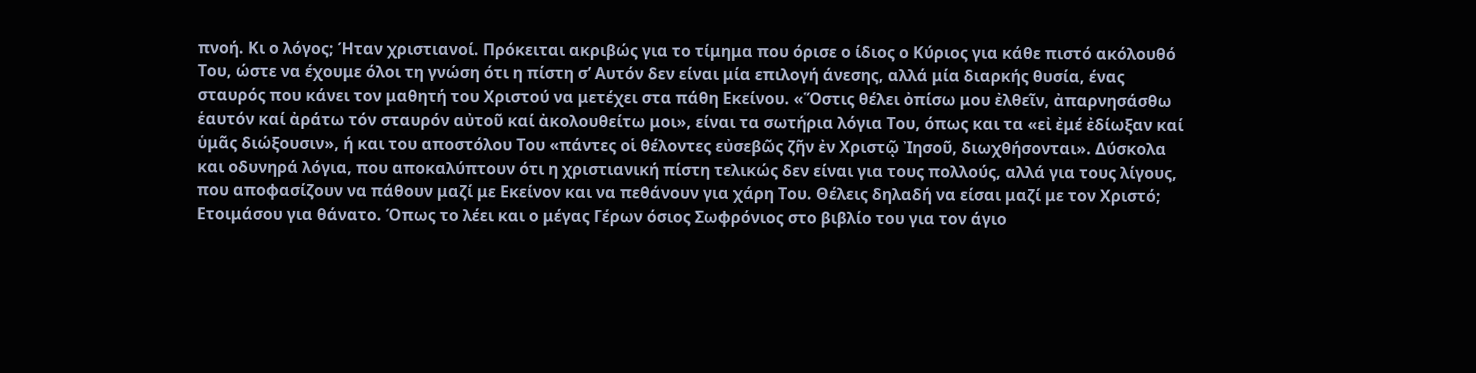πνοή. Κι ο λόγος; Ήταν χριστιανοί. Πρόκειται ακριβώς για το τίμημα που όρισε ο ίδιος ο Κύριος για κάθε πιστό ακόλουθό Του, ώστε να έχουμε όλοι τη γνώση ότι η πίστη σ’ Αυτόν δεν είναι μία επιλογή άνεσης, αλλά μία διαρκής θυσία, ένας σταυρός που κάνει τον μαθητή του Χριστού να μετέχει στα πάθη Εκείνου. «Ὅστις θέλει ὀπίσω μου ἐλθεῖν, ἀπαρνησάσθω ἑαυτόν καί ἀράτω τόν σταυρόν αὐτοῦ καί ἀκολουθείτω μοι», είναι τα σωτήρια λόγια Του, όπως και τα «εἰ ἐμέ ἐδίωξαν καί ὑμᾶς διώξουσιν», ή και του αποστόλου Του «πάντες οἱ θέλοντες εὐσεβῶς ζῆν ἐν Χριστῷ Ἰησοῦ, διωχθήσονται». Δύσκολα και οδυνηρά λόγια, που αποκαλύπτουν ότι η χριστιανική πίστη τελικώς δεν είναι για τους πολλούς, αλλά για τους λίγους, που αποφασίζουν να πάθουν μαζί με Εκείνον και να πεθάνουν για χάρη Του. Θέλεις δηλαδή να είσαι μαζί με τον Χριστό; Ετοιμάσου για θάνατο. Όπως το λέει και ο μέγας Γέρων όσιος Σωφρόνιος στο βιβλίο του για τον άγιο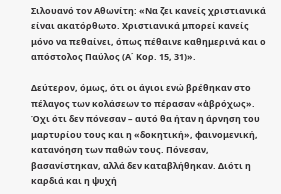Σιλουανό τον Αθωνίτη: «Να ζει κανείς χριστιανικά είναι ακατόρθωτο. Χριστιανικά μπορεί κανείς μόνο να πεθαίνει, όπως πέθαινε καθημερινά και ο απόστολος Παύλος (Α΄ Κορ. 15, 31)».

Δεύτερον, όμως, ότι οι άγιοι ενώ βρέθηκαν στο πέλαγος των κολάσεων το πέρασαν «ἀβρόχως». Όχι ότι δεν πόνεσαν – αυτό θα ήταν η άρνηση του μαρτυρίου τους και η «δοκητική», φαινομενική, κατανόηση των παθών τους. Πόνεσαν, βασανίστηκαν, αλλά δεν καταβλήθηκαν. Διότι η καρδιά και η ψυχή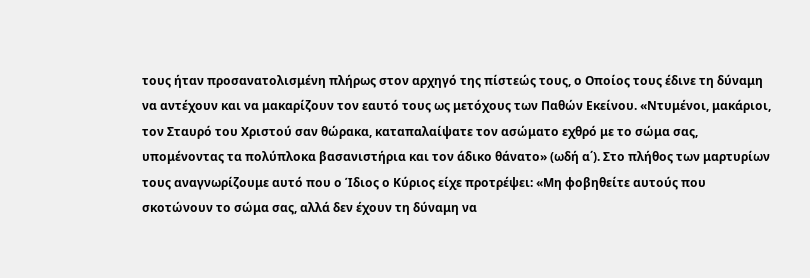τους ήταν προσανατολισμένη πλήρως στον αρχηγό της πίστεώς τους, ο Οποίος τους έδινε τη δύναμη να αντέχουν και να μακαρίζουν τον εαυτό τους ως μετόχους των Παθών Εκείνου. «Ντυμένοι, μακάριοι, τον Σταυρό του Χριστού σαν θώρακα, καταπαλαίψατε τον ασώματο εχθρό με το σώμα σας, υπομένοντας τα πολύπλοκα βασανιστήρια και τον άδικο θάνατο» (ωδή α΄). Στο πλήθος των μαρτυρίων τους αναγνωρίζουμε αυτό που ο Ίδιος ο Κύριος είχε προτρέψει: «Μη φοβηθείτε αυτούς που σκοτώνουν το σώμα σας, αλλά δεν έχουν τη δύναμη να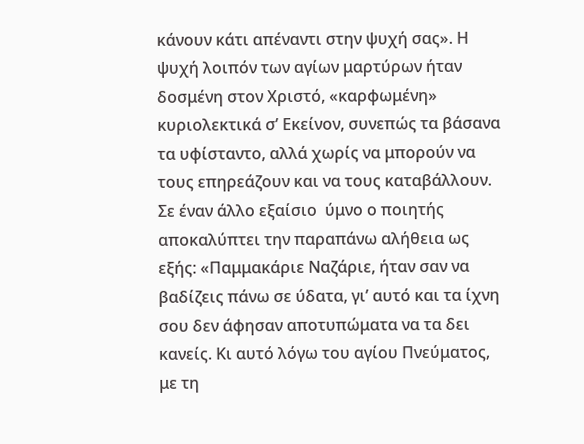κάνουν κάτι απέναντι στην ψυχή σας». Η ψυχή λοιπόν των αγίων μαρτύρων ήταν δοσμένη στον Χριστό, «καρφωμένη» κυριολεκτικά σ’ Εκείνον, συνεπώς τα βάσανα τα υφίσταντο, αλλά χωρίς να μπορούν να τους επηρεάζουν και να τους καταβάλλουν. Σε έναν άλλο εξαίσιο  ύμνο ο ποιητής αποκαλύπτει την παραπάνω αλήθεια ως εξής: «Παμμακάριε Ναζάριε, ήταν σαν να βαδίζεις πάνω σε ύδατα, γι’ αυτό και τα ίχνη σου δεν άφησαν αποτυπώματα να τα δει κανείς. Κι αυτό λόγω του αγίου Πνεύματος, με τη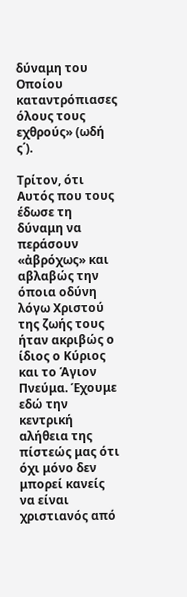δύναμη του Οποίου καταντρόπιασες όλους τους εχθρούς» (ωδή ς΄).

Τρίτον, ότι Αυτός που τους έδωσε τη δύναμη να περάσουν «ἀβρόχως» και αβλαβώς την όποια οδύνη λόγω Χριστού της ζωής τους ήταν ακριβώς ο ίδιος ο Κύριος και το Άγιον Πνεύμα. Έχουμε εδώ την κεντρική αλήθεια της πίστεώς μας ότι όχι μόνο δεν μπορεί κανείς να είναι χριστιανός από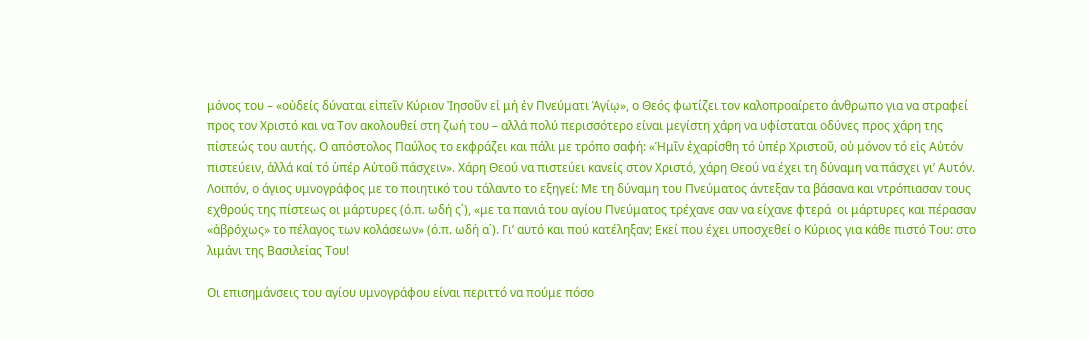μόνος του – «οὐδείς δύναται εἰπεῖν Κύριον Ἰησοῦν εἰ μή ἐν Πνεύματι Ἁγίῳ», ο Θεός φωτίζει τον καλοπροαίρετο άνθρωπο για να στραφεί προς τον Χριστό και να Τον ακολουθεί στη ζωή του – αλλά πολύ περισσότερο είναι μεγίστη χάρη να υφίσταται οδύνες προς χάρη της πίστεώς του αυτής. Ο απόστολος Παύλος το εκφράζει και πάλι με τρόπο σαφή: «Ἡμῖν ἐχαρίσθη τό ὑπέρ Χριστοῦ, οὐ μόνον τό εἰς Αὐτόν πιστεύειν, ἀλλά καί τό ὑπέρ Αὐτοῦ πάσχειν». Χάρη Θεού να πιστεύει κανείς στον Χριστό, χάρη Θεού να έχει τη δύναμη να πάσχει γι’ Αυτόν. Λοιπόν, ο άγιος υμνογράφος με το ποιητικό του τάλαντο το εξηγεί: Με τη δύναμη του Πνεύματος άντεξαν τα βάσανα και ντρόπιασαν τους εχθρούς της πίστεως οι μάρτυρες (ό.π. ωδή ς΄), «με τα πανιά του αγίου Πνεύματος τρέχανε σαν να είχανε φτερά  οι μάρτυρες και πέρασαν «ἀβρόχως» το πέλαγος των κολάσεων» (ό.π. ωδή α΄). Γι’ αυτό και πού κατέληξαν; Εκεί που έχει υποσχεθεί ο Κύριος για κάθε πιστό Του: στο λιμάνι της Βασιλείας Του!

Οι επισημάνσεις του αγίου υμνογράφου είναι περιττό να πούμε πόσο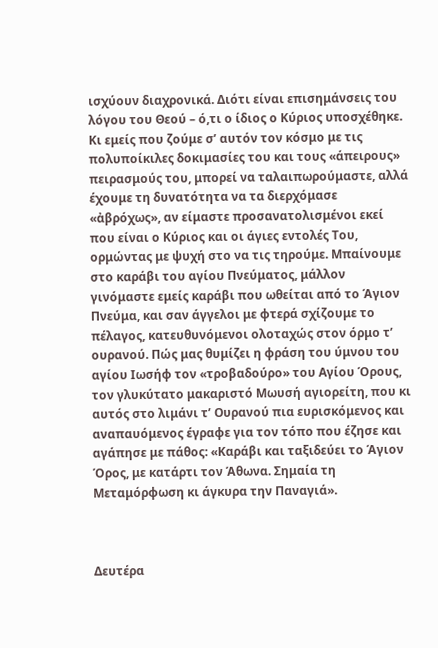ισχύουν διαχρονικά. Διότι είναι επισημάνσεις του λόγου του Θεού – ό,τι ο ίδιος ο Κύριος υποσχέθηκε. Κι εμείς που ζούμε σ’ αυτόν τον κόσμο με τις πολυποίκιλες δοκιμασίες του και τους «άπειρους» πειρασμούς του, μπορεί να ταλαιπωρούμαστε, αλλά έχουμε τη δυνατότητα να τα διερχόμασε «ἀβρόχως», αν είμαστε προσανατολισμένοι εκεί που είναι ο Κύριος και οι άγιες εντολές Του, ορμώντας με ψυχή στο να τις τηρούμε. Μπαίνουμε στο καράβι του αγίου Πνεύματος, μάλλον γινόμαστε εμείς καράβι που ωθείται από το Άγιον Πνεύμα, και σαν άγγελοι με φτερά σχίζουμε το πέλαγος, κατευθυνόμενοι ολοταχώς στον όρμο τ’ ουρανού. Πώς μας θυμίζει η φράση του ύμνου του αγίου Ιωσήφ τον «τροβαδούρο» του Αγίου Όρους, τον γλυκύτατο μακαριστό Μωυσή αγιορείτη, που κι αυτός στο λιμάνι τ’ Ουρανού πια ευρισκόμενος και αναπαυόμενος έγραφε για τον τόπο που έζησε και αγάπησε με πάθος: «Καράβι και ταξιδεύει το Άγιον Όρος, με κατάρτι τον Άθωνα. Σημαία τη Μεταμόρφωση κι άγκυρα την Παναγιά».



Δευτέρα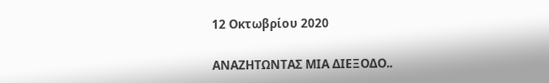12 Οκτωβρίου 2020

ΑΝΑΖΗΤΩΝΤΑΣ ΜΙΑ ΔΙΕΞΟΔΟ..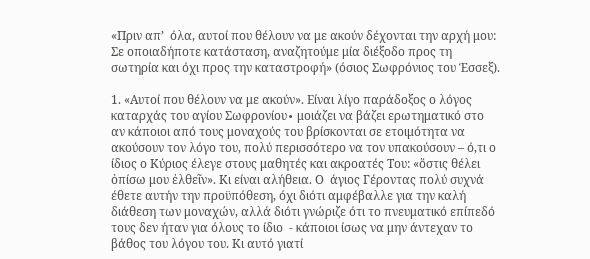«Πριν απ’  όλα, αυτοί που θέλουν να με ακούν δέχονται την αρχή μου: Σε οποιαδήποτε κατάσταση, αναζητούμε μία διέξοδο προς τη σωτηρία και όχι προς την καταστροφή» (όσιος Σωφρόνιος του Έσσεξ).

1. «Αυτοί που θέλουν να με ακούν». Είναι λίγο παράδοξος ο λόγος καταρχάς του αγίου Σωφρονίου∙ μοιάζει να βάζει ερωτηματικό στο αν κάποιοι από τους μοναχούς του βρίσκονται σε ετοιμότητα να ακούσουν τον λόγο του, πολύ περισσότερο να τον υπακούσουν – ό,τι ο ίδιος ο Κύριος έλεγε στους μαθητές και ακροατές Του: «ὅστις θέλει ὀπίσω μου ἐλθεῖν». Κι είναι αλήθεια. Ο  άγιος Γέροντας πολύ συχνά έθετε αυτήν την προϋπόθεση, όχι διότι αμφέβαλλε για την καλή διάθεση των μοναχών, αλλά διότι γνώριζε ότι το πνευματικό επίπεδό τους δεν ήταν για όλους το ίδιο  - κάποιοι ίσως να μην άντεχαν το βάθος του λόγου του. Κι αυτό γιατί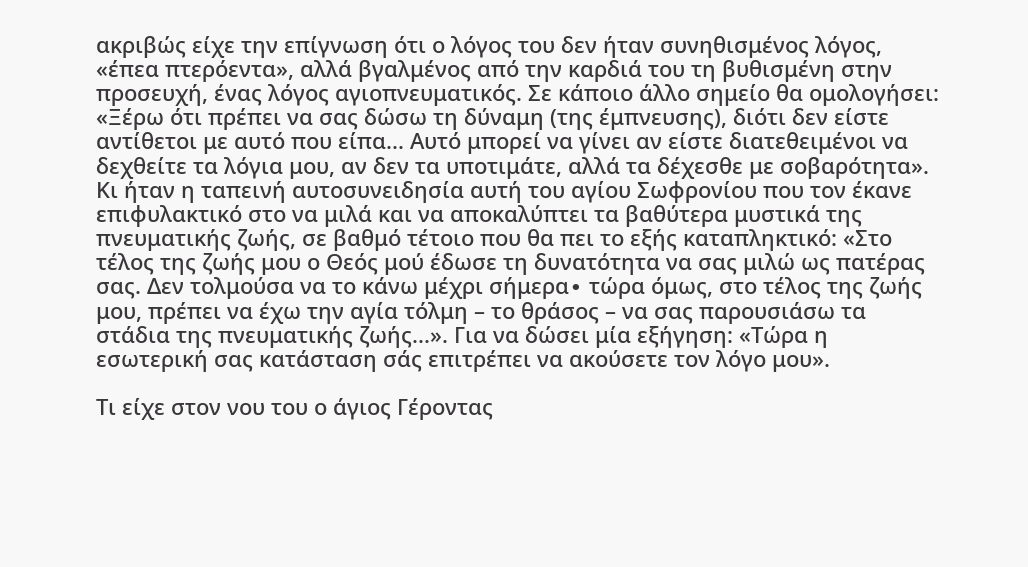ακριβώς είχε την επίγνωση ότι ο λόγος του δεν ήταν συνηθισμένος λόγος, «έπεα πτερόεντα», αλλά βγαλμένος από την καρδιά του τη βυθισμένη στην προσευχή, ένας λόγος αγιοπνευματικός. Σε κάποιο άλλο σημείο θα ομολογήσει: «Ξέρω ότι πρέπει να σας δώσω τη δύναμη (της έμπνευσης), διότι δεν είστε αντίθετοι με αυτό που είπα... Αυτό μπορεί να γίνει αν είστε διατεθειμένοι να δεχθείτε τα λόγια μου, αν δεν τα υποτιμάτε, αλλά τα δέχεσθε με σοβαρότητα». Κι ήταν η ταπεινή αυτοσυνειδησία αυτή του αγίου Σωφρονίου που τον έκανε επιφυλακτικό στο να μιλά και να αποκαλύπτει τα βαθύτερα μυστικά της πνευματικής ζωής, σε βαθμό τέτοιο που θα πει το εξής καταπληκτικό: «Στο τέλος της ζωής μου ο Θεός μού έδωσε τη δυνατότητα να σας μιλώ ως πατέρας σας. Δεν τολμούσα να το κάνω μέχρι σήμερα∙ τώρα όμως, στο τέλος της ζωής μου, πρέπει να έχω την αγία τόλμη – το θράσος – να σας παρουσιάσω τα στάδια της πνευματικής ζωής...». Για να δώσει μία εξήγηση: «Τώρα η εσωτερική σας κατάσταση σάς επιτρέπει να ακούσετε τον λόγο μου».

Τι είχε στον νου του ο άγιος Γέροντας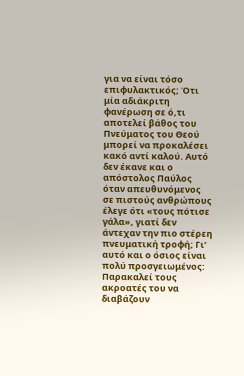για να είναι τόσο επιφυλακτικός; Ότι μία αδιάκριτη φανέρωση σε ό,τι αποτελεί βάθος του Πνεύματος του Θεού μπορεί να προκαλέσει κακό αντί καλού. Αυτό δεν έκανε και ο απόστολος Παύλος όταν απευθυνόμενος σε πιστούς ανθρώπους έλεγε ότι «τους πότισε γάλα», γιατί δεν άντεχαν την πιο στέρεη πνευματική τροφή; Γι’ αυτό και ο όσιος είναι πολύ προσγειωμένος: Παρακαλεί τους ακροατές του να διαβάζουν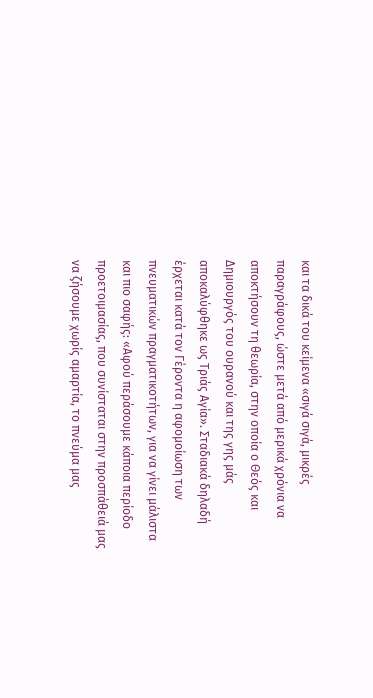και τα δικά του κείμενα «σιγά σιγά, μικρές παραγράφους, ώστε μετά από μερικά χρόνια να αποκτήσουν τη θεωρία, στην οποία ο Θεός και Δημιουργός του ουρανού και της γης μάς αποκαλύφθηκε ως Τριάς Αγία». Σταδιακά δηλαδή έρχεται κατά τον Γέροντα η αφομοίωση των πνευματικών πραγματικοτήτων, για να γίνει μάλιστα και πιο σαφής: «Αφού περάσουμε κάποια περίοδο προετοιμασίας, που συνίσταται στην προσπάθειά μας να ζήσουμε χωρίς αμαρτία, το πνεύμα μας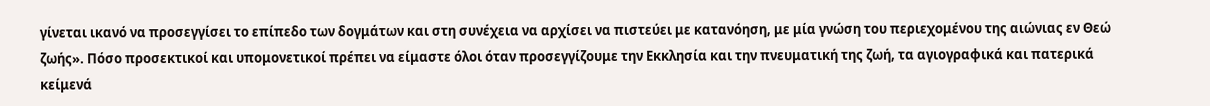γίνεται ικανό να προσεγγίσει το επίπεδο των δογμάτων και στη συνέχεια να αρχίσει να πιστεύει με κατανόηση, με μία γνώση του περιεχομένου της αιώνιας εν Θεώ ζωής». Πόσο προσεκτικοί και υπομονετικοί πρέπει να είμαστε όλοι όταν προσεγγίζουμε την Εκκλησία και την πνευματική της ζωή, τα αγιογραφικά και πατερικά κείμενά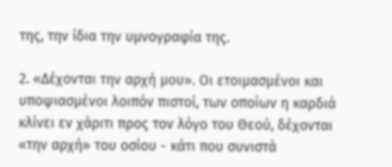της, την ίδια την υμνογραφία της.

2. «Δέχονται την αρχή μου». Οι ετοιμασμένοι και υποψιασμένοι λοιπόν πιστοί, των οποίων η καρδιά κλίνει εν χάριτι προς τον λόγο του Θεού, δέχονται «την αρχή» του οσίου - κάτι που συνιστά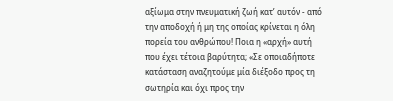αξίωμα στην πνευματική ζωή κατ’ αυτόν - από την αποδοχή ή μη της οποίας κρίνεται η όλη πορεία του ανθρώπου! Ποια η «αρχή» αυτή που έχει τέτοια βαρύτητα; «Σε οποιαδήποτε κατάσταση αναζητούμε μία διέξοδο προς τη σωτηρία και όχι προς την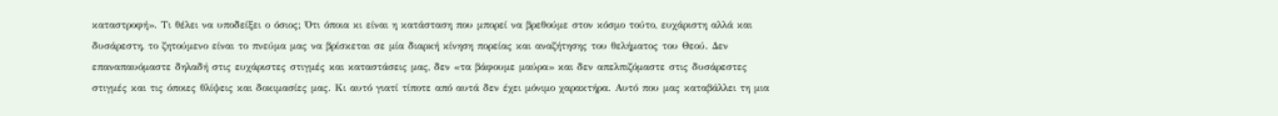καταστροφή». Τι θέλει να υποδείξει ο όσιος; Ότι όποια κι είναι η κατάσταση που μπορεί να βρεθούμε στον κόσμο τούτο, ευχάριστη αλλά και δυσάρεστη, το ζητούμενο είναι το πνεύμα μας να βρίσκεται σε μία διαρκή κίνηση πορείας και αναζήτησης του θελήματος του Θεού. Δεν επαναπαυόμαστε δηλαδή στις ευχάριστες στιγμές και καταστάσεις μας, δεν «τα βάφουμε μαύρα» και δεν απελπιζόμαστε στις δυσάρεστες στιγμές και τις όποιες θλίψεις και δοκιμασίες μας. Κι αυτό γιατί τίποτε από αυτά δεν έχει μόνιμο χαρακτήρα. Αυτό που μας καταβάλλει τη μια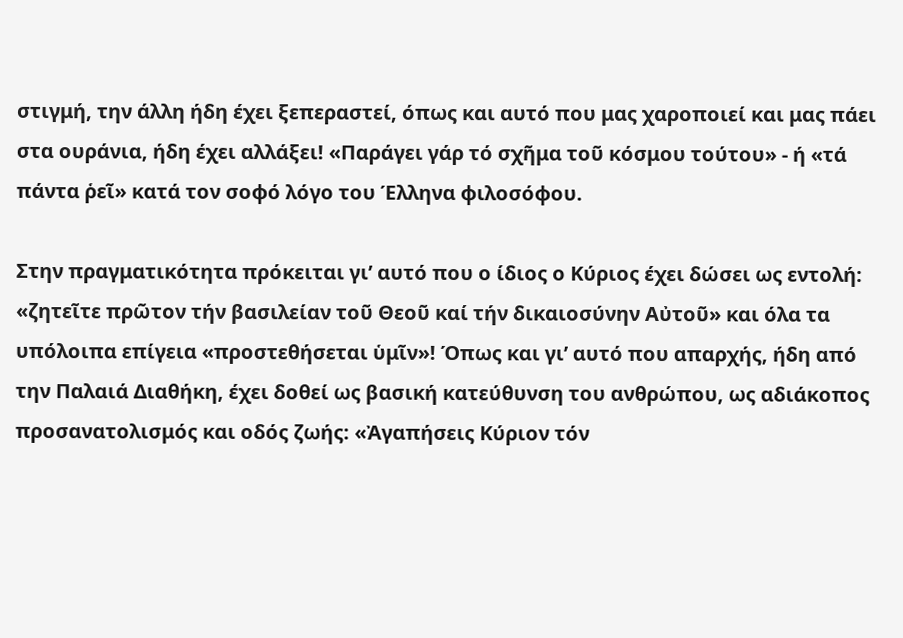στιγμή, την άλλη ήδη έχει ξεπεραστεί, όπως και αυτό που μας χαροποιεί και μας πάει στα ουράνια, ήδη έχει αλλάξει! «Παράγει γάρ τό σχῆμα τοῦ κόσμου τούτου» - ή «τά πάντα ῥεῖ» κατά τον σοφό λόγο του Έλληνα φιλοσόφου.

Στην πραγματικότητα πρόκειται γι’ αυτό που ο ίδιος ο Κύριος έχει δώσει ως εντολή: «ζητεῖτε πρῶτον τήν βασιλείαν τοῦ Θεοῦ καί τήν δικαιοσύνην Αὐτοῦ» και όλα τα υπόλοιπα επίγεια «προστεθήσεται ὑμῖν»! Όπως και γι’ αυτό που απαρχής, ήδη από την Παλαιά Διαθήκη, έχει δοθεί ως βασική κατεύθυνση του ανθρώπου, ως αδιάκοπος προσανατολισμός και οδός ζωής: «Ἀγαπήσεις Κύριον τόν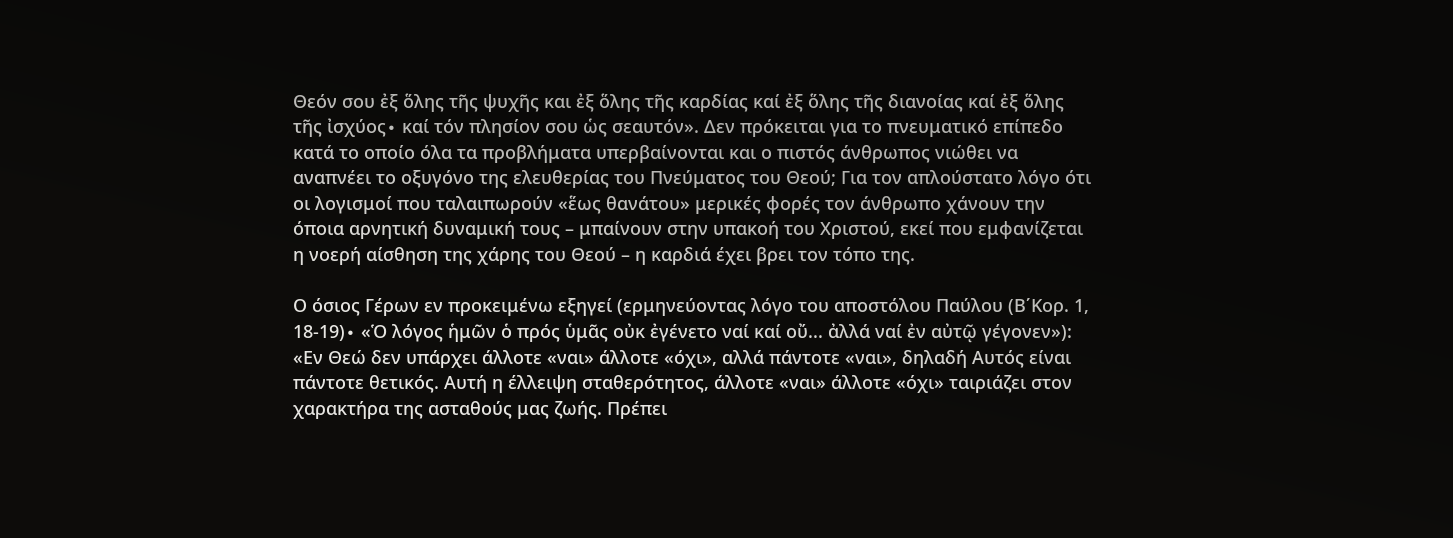Θεόν σου ἐξ ὅλης τῆς ψυχῆς και ἐξ ὅλης τῆς καρδίας καί ἐξ ὅλης τῆς διανοίας καί ἐξ ὅλης τῆς ἰσχύος∙ καί τόν πλησίον σου ὡς σεαυτόν». Δεν πρόκειται για το πνευματικό επίπεδο κατά το οποίο όλα τα προβλήματα υπερβαίνονται και ο πιστός άνθρωπος νιώθει να αναπνέει το οξυγόνο της ελευθερίας του Πνεύματος του Θεού; Για τον απλούστατο λόγο ότι οι λογισμοί που ταλαιπωρούν «ἕως θανάτου» μερικές φορές τον άνθρωπο χάνουν την όποια αρνητική δυναμική τους – μπαίνουν στην υπακοή του Χριστού, εκεί που εμφανίζεται η νοερή αίσθηση της χάρης του Θεού – η καρδιά έχει βρει τον τόπο της.

Ο όσιος Γέρων εν προκειμένω εξηγεί (ερμηνεύοντας λόγο του αποστόλου Παύλου (Β΄Κορ. 1, 18-19)∙ «Ὁ λόγος ἡμῶν ὁ πρός ὑμᾶς οὐκ ἐγένετο ναί καί οὔ... ἀλλά ναί ἐν αὐτῷ γέγονεν»): «Εν Θεώ δεν υπάρχει άλλοτε «ναι» άλλοτε «όχι», αλλά πάντοτε «ναι», δηλαδή Αυτός είναι πάντοτε θετικός. Αυτή η έλλειψη σταθερότητος, άλλοτε «ναι» άλλοτε «όχι» ταιριάζει στον χαρακτήρα της ασταθούς μας ζωής. Πρέπει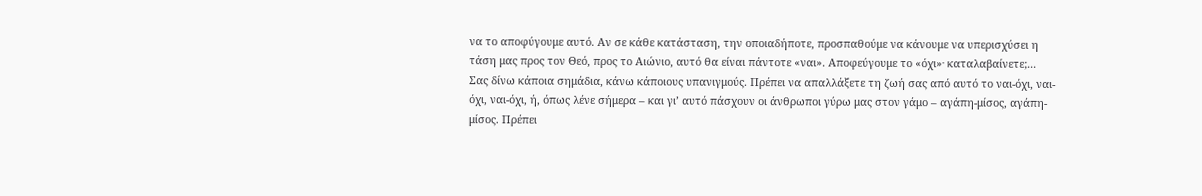να το αποφύγουμε αυτό. Αν σε κάθε κατάσταση, την οποιαδήποτε, προσπαθούμε να κάνουμε να υπερισχύσει η τάση μας προς τον Θεό, προς το Αιώνιο, αυτό θα είναι πάντοτε «ναι». Αποφεύγουμε το «όχι»∙ καταλαβαίνετε;... Σας δίνω κάποια σημάδια, κάνω κάποιους υπανιγμούς. Πρέπει να απαλλάξετε τη ζωή σας από αυτό το ναι-όχι, ναι-όχι, ναι-όχι, ή, όπως λένε σήμερα – και γι’ αυτό πάσχουν οι άνθρωποι γύρω μας στον γάμο – αγάπη-μίσος, αγάπη-μίσος. Πρέπει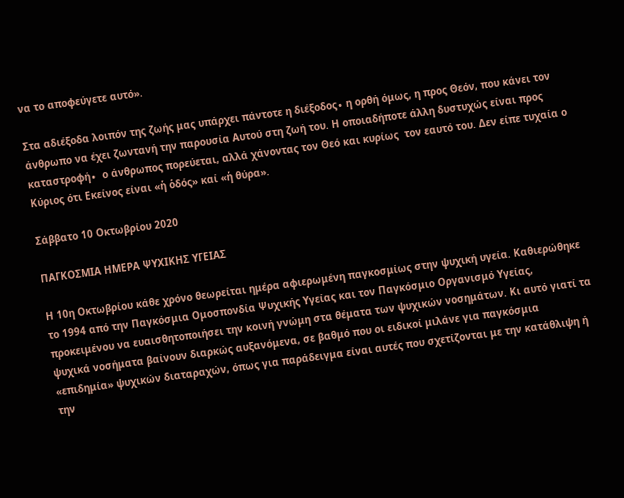να το αποφεύγετε αυτό».

Στα αδιέξοδα λοιπόν της ζωής μας υπάρχει πάντοτε η διέξοδος∙ η ορθή όμως, η προς Θεόν, που κάνει τον άνθρωπο να έχει ζωντανή την παρουσία Αυτού στη ζωή του. Η οποιαδήποτε άλλη δυστυχώς είναι προς καταστροφή∙  ο άνθρωπος πορεύεται, αλλά χάνοντας τον Θεό και κυρίως  τον εαυτό του. Δεν είπε τυχαία ο Κύριος ότι Εκείνος είναι «ἡ ὁδός» καί «ἡ θύρα».

Σάββατο 10 Οκτωβρίου 2020

ΠΑΓΚΟΣΜΙΑ ΗΜΕΡΑ ΨΥΧΙΚΗΣ ΥΓΕΙΑΣ

Η 10η Οκτωβρίου κάθε χρόνο θεωρείται ημέρα αφιερωμένη παγκοσμίως στην ψυχική υγεία. Καθιερώθηκε  το 1994 από την Παγκόσμια Ομοσπονδία Ψυχικής Υγείας και τον Παγκόσμιο Οργανισμό Υγείας, προκειμένου να ευαισθητοποιήσει την κοινή γνώμη στα θέματα των ψυχικών νοσημάτων. Κι αυτό γιατί τα ψυχικά νοσήματα βαίνουν διαρκώς αυξανόμενα, σε βαθμό που οι ειδικοί μιλάνε για παγκόσμια «επιδημία» ψυχικών διαταραχών, όπως για παράδειγμα είναι αυτές που σχετίζονται με την κατάθλιψη ή την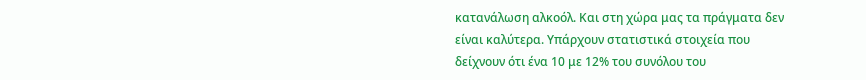κατανάλωση αλκοόλ. Και στη χώρα μας τα πράγματα δεν είναι καλύτερα. Υπάρχουν στατιστικά στοιχεία που δείχνουν ότι ένα 10 με 12% του συνόλου του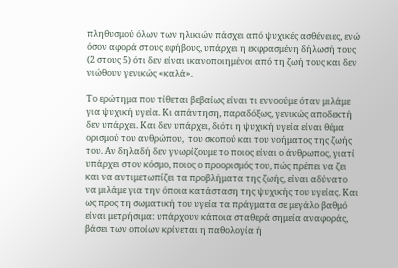πληθυσμού όλων των ηλικιών πάσχει από ψυχικές ασθένειες, ενώ όσον αφορά στους εφήβους, υπάρχει η εκφρασμένη δήλωσή τους (2 στους 5) ότι δεν είναι ικανοποιημένοι από τη ζωή τους και δεν νιώθουν γενικώς «καλά».

Το ερώτημα που τίθεται βεβαίως είναι τι εννοούμε όταν μιλάμε για ψυχική υγεία. Κι απάντηση, παραδόξως, γενικώς αποδεκτή δεν υπάρχει. Και δεν υπάρχει, διότι η ψυχική υγεία είναι θέμα ορισμού του ανθρώπου,  του σκοπού και του νοήματος της ζωής του. Αν δηλαδή δεν γνωρίζουμε το ποιος είναι ο άνθρωπος, γιατί υπάρχει στον κόσμο, ποιος ο προορισμός του, πώς πρέπει να ζει και να αντιμετωπίζει τα προβλήματα της ζωής, είναι αδύνατο να μιλάμε για την όποια κατάσταση της ψυχικής του υγείας. Και ως προς τη σωματική του υγεία τα πράγματα σε μεγάλο βαθμό είναι μετρήσιμα: υπάρχουν κάποια σταθερά σημεία αναφοράς, βάσει των οποίων κρίνεται η παθολογία ή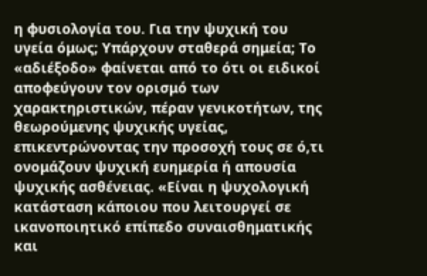η φυσιολογία του. Για την ψυχική του υγεία όμως; Υπάρχουν σταθερά σημεία; Το «αδιέξοδο» φαίνεται από το ότι οι ειδικοί  αποφεύγουν τον ορισμό των χαρακτηριστικών, πέραν γενικοτήτων, της θεωρούμενης ψυχικής υγείας, επικεντρώνοντας την προσοχή τους σε ό,τι ονομάζουν ψυχική ευημερία ή απουσία ψυχικής ασθένειας. «Είναι η ψυχολογική κατάσταση κάποιου που λειτουργεί σε ικανοποιητικό επίπεδο συναισθηματικής και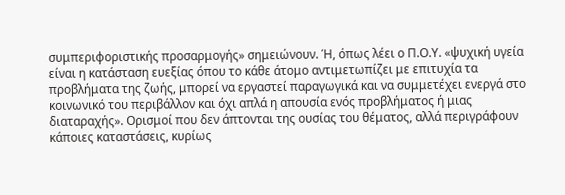συμπεριφοριστικής προσαρμογής» σημειώνουν. Ή, όπως λέει ο Π.Ο.Υ. «ψυχική υγεία είναι η κατάσταση ευεξίας όπου το κάθε άτομο αντιμετωπίζει με επιτυχία τα προβλήματα της ζωής, μπορεί να εργαστεί παραγωγικά και να συμμετέχει ενεργά στο κοινωνικό του περιβάλλον και όχι απλά η απουσία ενός προβλήματος ή μιας διαταραχής». Ορισμοί που δεν άπτονται της ουσίας του θέματος, αλλά περιγράφουν κάποιες καταστάσεις, κυρίως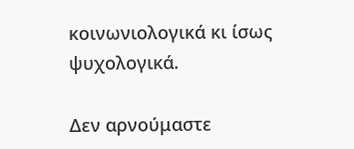κοινωνιολογικά κι ίσως ψυχολογικά.

Δεν αρνούμαστε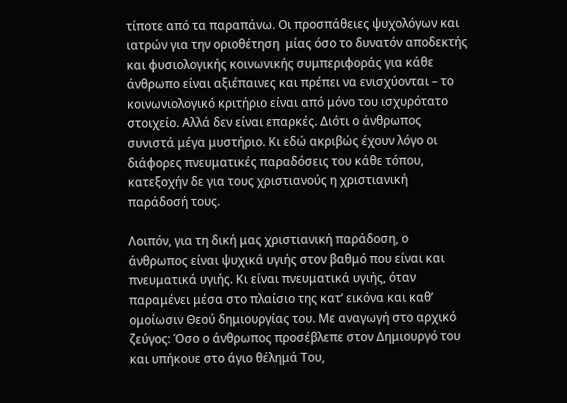τίποτε από τα παραπάνω. Οι προσπάθειες ψυχολόγων και ιατρών για την οριοθέτηση  μίας όσο το δυνατόν αποδεκτής και φυσιολογικής κοινωνικής συμπεριφοράς για κάθε άνθρωπο είναι αξιέπαινες και πρέπει να ενισχύονται – το κοινωνιολογικό κριτήριο είναι από μόνο του ισχυρότατο στοιχείο. Αλλά δεν είναι επαρκές. Διότι ο άνθρωπος συνιστά μέγα μυστήριο. Κι εδώ ακριβώς έχουν λόγο οι διάφορες πνευματικές παραδόσεις του κάθε τόπου, κατεξοχήν δε για τους χριστιανούς η χριστιανική παράδοσή τους.

Λοιπόν, για τη δική μας χριστιανική παράδοση, ο άνθρωπος είναι ψυχικά υγιής στον βαθμό που είναι και πνευματικά υγιής. Κι είναι πνευματικά υγιής, όταν παραμένει μέσα στο πλαίσιο της κατ’ εικόνα και καθ’  ομοίωσιν Θεού δημιουργίας του. Με αναγωγή στο αρχικό ζεύγος: Όσο ο άνθρωπος προσέβλεπε στον Δημιουργό του και υπήκουε στο άγιο θέλημά Του,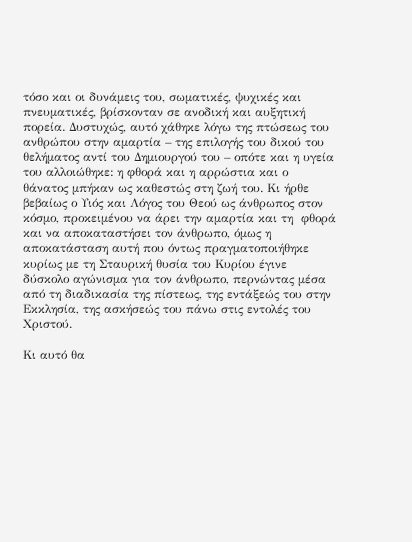τόσο και οι δυνάμεις του, σωματικές, ψυχικές και πνευματικές, βρίσκονταν σε ανοδική και αυξητική πορεία. Δυστυχώς, αυτό χάθηκε λόγω της πτώσεως του ανθρώπου στην αμαρτία – της επιλογής του δικού του θελήματος αντί του Δημιουργού του – οπότε και η υγεία του αλλοιώθηκε: η φθορά και η αρρώστια και ο θάνατος μπήκαν ως καθεστώς στη ζωή του. Κι ήρθε βεβαίως ο Υιός και Λόγος του Θεού ως άνθρωπος στον κόσμο, προκειμένου να άρει την αμαρτία και τη  φθορά και να αποκαταστήσει τον άνθρωπο, όμως η αποκατάσταση αυτή που όντως πραγματοποιήθηκε κυρίως με τη Σταυρική θυσία του Κυρίου έγινε δύσκολο αγώνισμα για τον άνθρωπο, περνώντας μέσα από τη διαδικασία της πίστεως, της εντάξεώς του στην Εκκλησία, της ασκήσεώς του πάνω στις εντολές του Χριστού.

Κι αυτό θα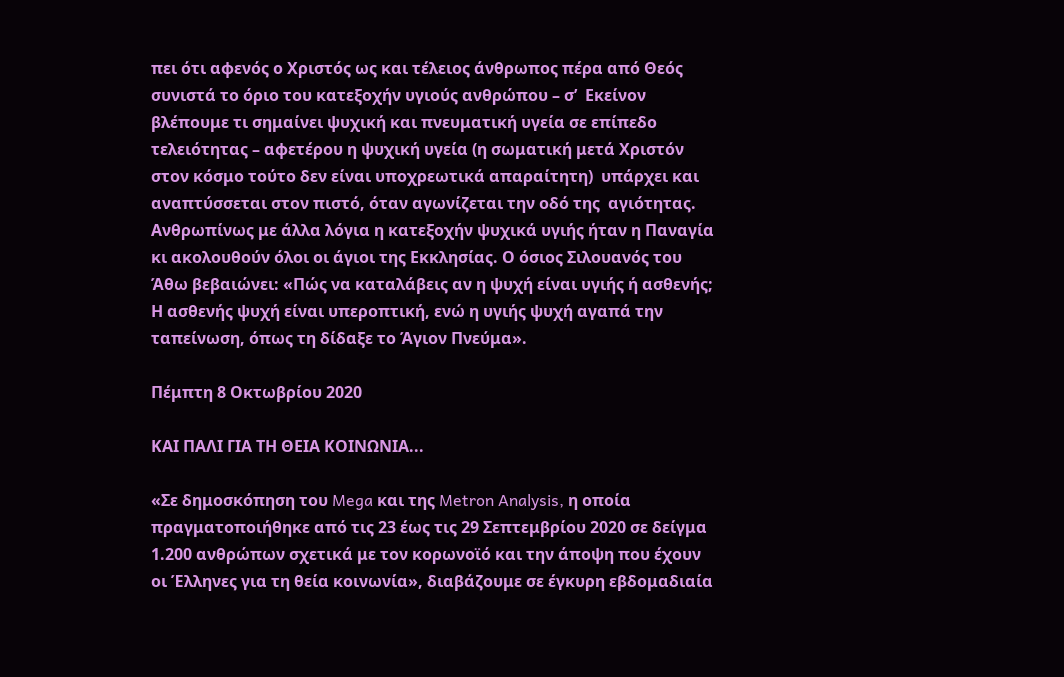πει ότι αφενός ο Χριστός ως και τέλειος άνθρωπος πέρα από Θεός συνιστά το όριο του κατεξοχήν υγιούς ανθρώπου – σ’  Εκείνον βλέπουμε τι σημαίνει ψυχική και πνευματική υγεία σε επίπεδο τελειότητας – αφετέρου η ψυχική υγεία (η σωματική μετά Χριστόν στον κόσμο τούτο δεν είναι υποχρεωτικά απαραίτητη)  υπάρχει και αναπτύσσεται στον πιστό, όταν αγωνίζεται την οδό της  αγιότητας. Ανθρωπίνως με άλλα λόγια η κατεξοχήν ψυχικά υγιής ήταν η Παναγία κι ακολουθούν όλοι οι άγιοι της Εκκλησίας. Ο όσιος Σιλουανός του Άθω βεβαιώνει: «Πώς να καταλάβεις αν η ψυχή είναι υγιής ή ασθενής; Η ασθενής ψυχή είναι υπεροπτική, ενώ η υγιής ψυχή αγαπά την ταπείνωση, όπως τη δίδαξε το Άγιον Πνεύμα».

Πέμπτη 8 Οκτωβρίου 2020

ΚΑΙ ΠΑΛΙ ΓΙΑ ΤΗ ΘΕΙΑ ΚΟΙΝΩΝΙΑ...

«Σε δημοσκόπηση του Mega και της Metron Analysis, η οποία πραγματοποιήθηκε από τις 23 έως τις 29 Σεπτεμβρίου 2020 σε δείγμα 1.200 ανθρώπων σχετικά με τον κορωνοϊό και την άποψη που έχουν οι Έλληνες για τη θεία κοινωνία», διαβάζουμε σε έγκυρη εβδομαδιαία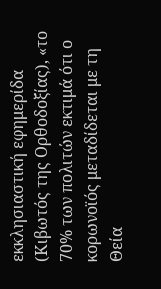εκκλησιαστική εφημερίδα (Κιβωτός της Ορθοδοξίας), «το 70% των πολιτών εκτιμά ότι ο κορωνοϊός μεταδίδεται με τη Θεία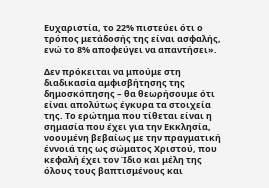Ευχαριστία, το 22% πιστεύει ότι ο τρόπος μετάδοσής της είναι ασφαλής, ενώ το 8% αποφεύγει να απαντήσει».

Δεν πρόκειται να μπούμε στη διαδικασία αμφισβήτησης της δημοσκόπησης – θα θεωρήσουμε ότι είναι απολύτως έγκυρα τα στοιχεία της. Το ερώτημα που τίθεται είναι η σημασία που έχει για την Εκκλησία, νοουμένη βεβαίως με την πραγματική έννοιά της ως σώματος Χριστού, που κεφαλή έχει τον Ίδιο και μέλη της όλους τους βαπτισμένους και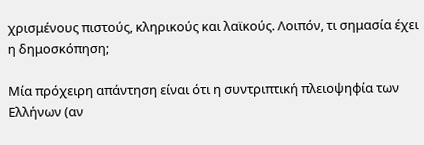χρισμένους πιστούς, κληρικούς και λαϊκούς. Λοιπόν, τι σημασία έχει η δημοσκόπηση;

Μία πρόχειρη απάντηση είναι ότι η συντριπτική πλειοψηφία των Ελλήνων (αν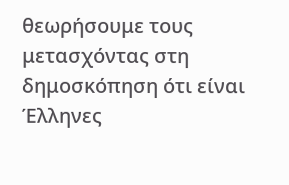θεωρήσουμε τους μετασχόντας στη δημοσκόπηση ότι είναι Έλληνες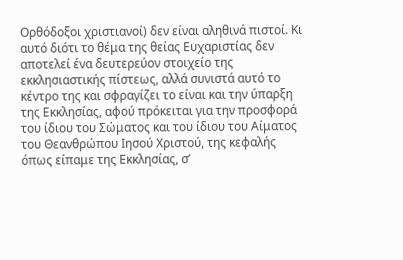Ορθόδοξοι χριστιανοί) δεν είναι αληθινά πιστοί. Κι αυτό διότι το θέμα της θείας Ευχαριστίας δεν αποτελεί ένα δευτερεύον στοιχείο της εκκλησιαστικής πίστεως, αλλά συνιστά αυτό το κέντρο της και σφραγίζει το είναι και την ύπαρξη της Εκκλησίας, αφού πρόκειται για την προσφορά του ίδιου του Σώματος και του ίδιου του Αίματος του Θεανθρώπου Ιησού Χριστού, της κεφαλής όπως είπαμε της Εκκλησίας, σ’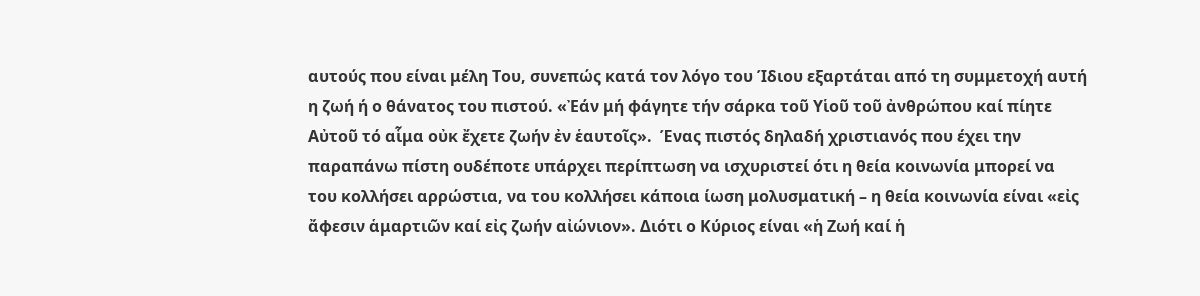αυτούς που είναι μέλη Του, συνεπώς κατά τον λόγο του Ίδιου εξαρτάται από τη συμμετοχή αυτή η ζωή ή ο θάνατος του πιστού. «Ἐάν μή φάγητε τήν σάρκα τοῦ Υἱοῦ τοῦ ἀνθρώπου καί πίητε Αὐτοῦ τό αἷμα οὐκ ἔχετε ζωήν ἐν ἑαυτοῖς».  Ένας πιστός δηλαδή χριστιανός που έχει την παραπάνω πίστη ουδέποτε υπάρχει περίπτωση να ισχυριστεί ότι η θεία κοινωνία μπορεί να του κολλήσει αρρώστια, να του κολλήσει κάποια ίωση μολυσματική – η θεία κοινωνία είναι «εἰς ἄφεσιν ἁμαρτιῶν καί εἰς ζωήν αἰώνιον». Διότι ο Κύριος είναι «ἡ Ζωή καί ἡ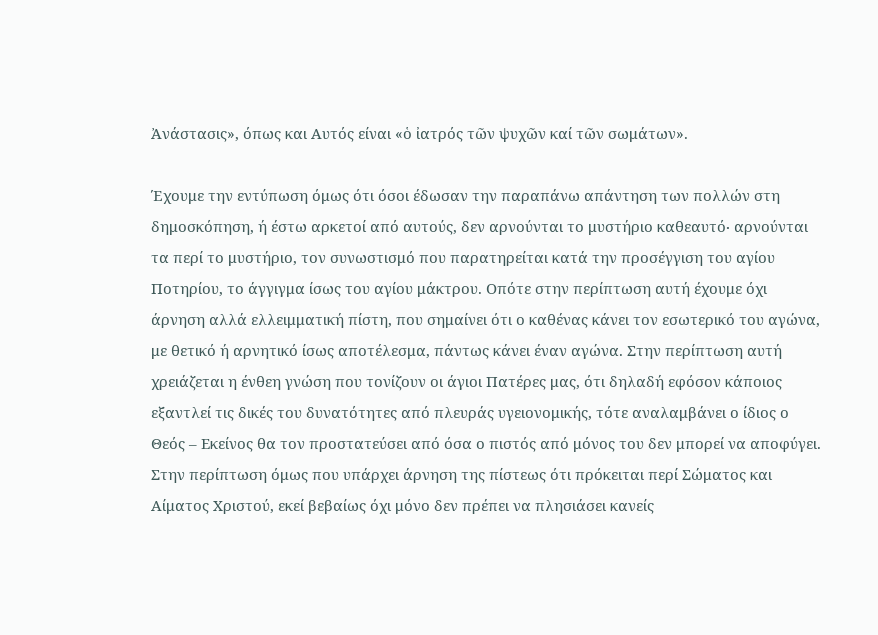Ἀνάστασις», όπως και Αυτός είναι «ὁ ἰατρός τῶν ψυχῶν καί τῶν σωμάτων».

Έχουμε την εντύπωση όμως ότι όσοι έδωσαν την παραπάνω απάντηση των πολλών στη δημοσκόπηση, ή έστω αρκετοί από αυτούς, δεν αρνούνται το μυστήριο καθεαυτό∙ αρνούνται τα περί το μυστήριο, τον συνωστισμό που παρατηρείται κατά την προσέγγιση του αγίου Ποτηρίου, το άγγιγμα ίσως του αγίου μάκτρου. Οπότε στην περίπτωση αυτή έχουμε όχι άρνηση αλλά ελλειμματική πίστη, που σημαίνει ότι ο καθένας κάνει τον εσωτερικό του αγώνα, με θετικό ή αρνητικό ίσως αποτέλεσμα, πάντως κάνει έναν αγώνα. Στην περίπτωση αυτή χρειάζεται η ένθεη γνώση που τονίζουν οι άγιοι Πατέρες μας, ότι δηλαδή εφόσον κάποιος εξαντλεί τις δικές του δυνατότητες από πλευράς υγειονομικής, τότε αναλαμβάνει ο ίδιος ο Θεός – Εκείνος θα τον προστατεύσει από όσα ο πιστός από μόνος του δεν μπορεί να αποφύγει. Στην περίπτωση όμως που υπάρχει άρνηση της πίστεως ότι πρόκειται περί Σώματος και Αίματος Χριστού, εκεί βεβαίως όχι μόνο δεν πρέπει να πλησιάσει κανείς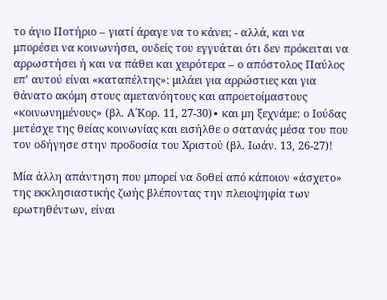το άγιο Ποτήριο – γιατί άραγε να το κάνει; - αλλά, και να μπορέσει να κοινωνήσει, ουδείς του εγγυάται ότι δεν πρόκειται να αρρωστήσει ή και να πάθει και χειρότερα – ο απόστολος Παύλος επ’ αυτού είναι «καταπέλτης»: μιλάει για αρρώστιες και για θάνατο ακόμη στους αμετανόητους και απροετοίμαστους «κοινωνημένους» (βλ. Α΄Κορ. 11, 27-30)∙ και μη ξεχνάμε: ο Ιούδας μετέσχε της θείας κοινωνίας και εισήλθε ο σατανάς μέσα του που τον οδήγησε στην προδοσία του Χριστού (βλ. Ιωάν. 13, 26-27)!

Μία άλλη απάντηση που μπορεί να δοθεί από κάποιον «άσχετο» της εκκλησιαστικής ζωής βλέποντας την πλειοψηφία των ερωτηθέντων, είναι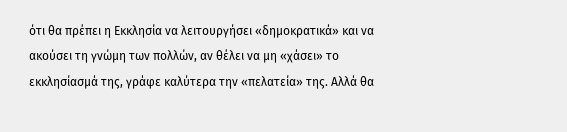ότι θα πρέπει η Εκκλησία να λειτουργήσει «δημοκρατικά» και να ακούσει τη γνώμη των πολλών, αν θέλει να μη «χάσει» το εκκλησίασμά της, γράφε καλύτερα την «πελατεία» της. Αλλά θα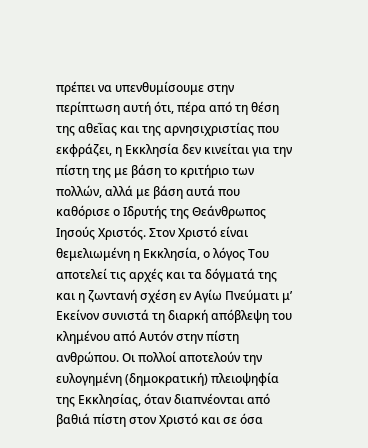πρέπει να υπενθυμίσουμε στην περίπτωση αυτή ότι, πέρα από τη θέση της αθεῒας και της αρνησιχριστίας που εκφράζει, η Εκκλησία δεν κινείται για την πίστη της με βάση το κριτήριο των πολλών, αλλά με βάση αυτά που καθόρισε ο Ιδρυτής της Θεάνθρωπος Ιησούς Χριστός. Στον Χριστό είναι θεμελιωμένη η Εκκλησία, ο λόγος Του αποτελεί τις αρχές και τα δόγματά της και η ζωντανή σχέση εν Αγίω Πνεύματι μ’ Εκείνον συνιστά τη διαρκή απόβλεψη του κλημένου από Αυτόν στην πίστη ανθρώπου. Οι πολλοί αποτελούν την ευλογημένη (δημοκρατική) πλειοψηφία της Εκκλησίας, όταν διαπνέονται από βαθιά πίστη στον Χριστό και σε όσα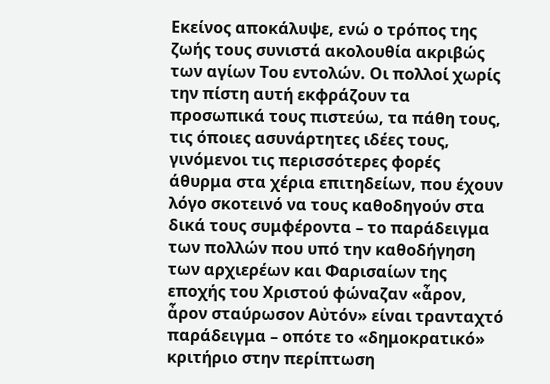Εκείνος αποκάλυψε, ενώ ο τρόπος της ζωής τους συνιστά ακολουθία ακριβώς των αγίων Του εντολών. Οι πολλοί χωρίς την πίστη αυτή εκφράζουν τα προσωπικά τους πιστεύω, τα πάθη τους, τις όποιες ασυνάρτητες ιδέες τους, γινόμενοι τις περισσότερες φορές άθυρμα στα χέρια επιτηδείων, που έχουν λόγο σκοτεινό να τους καθοδηγούν στα δικά τους συμφέροντα – το παράδειγμα των πολλών που υπό την καθοδήγηση των αρχιερέων και Φαρισαίων της εποχής του Χριστού φώναζαν «ἆρον, ἆρον σταύρωσον Αὐτόν» είναι τρανταχτό παράδειγμα – οπότε το «δημοκρατικό» κριτήριο στην περίπτωση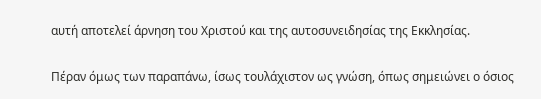αυτή αποτελεί άρνηση του Χριστού και της αυτοσυνειδησίας της Εκκλησίας.

Πέραν όμως των παραπάνω, ίσως τουλάχιστον ως γνώση, όπως σημειώνει ο όσιος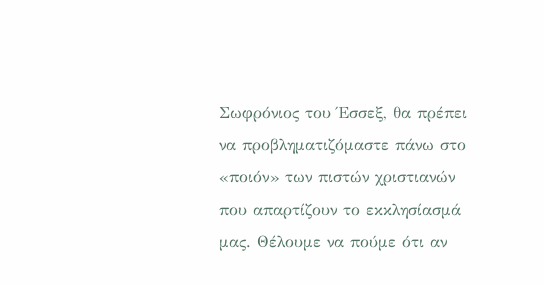Σωφρόνιος του Έσσεξ, θα πρέπει να προβληματιζόμαστε πάνω στο «ποιόν» των πιστών χριστιανών που απαρτίζουν το εκκλησίασμά μας. Θέλουμε να πούμε ότι αν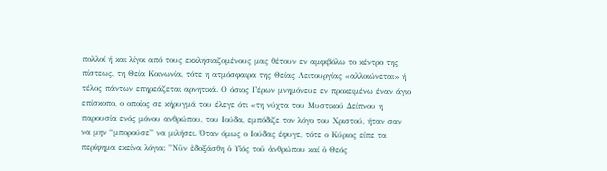πολλοί ή και λίγοι από τους εκκλησιαζομένους μας θέτουν εν αμφιβόλω το κέντρο της πίστεως, τη Θεία Κοινωνία, τότε η ατμόσφαιρα της Θείας Λειτουργίας «αλλοιώνεται» ή τέλος πάντων επηρεάζεται αρνητικά. Ο όσιος Γέρων μνημόνευε εν προκειμένω έναν άγιο επίσκοπο, ο οποίος σε κήρυγμά του έλεγε ότι «τη νύχτα του Μυστικού Δείπνου η παρουσία ενός μόνου ανθρώπου, του Ιούδα, εμπόδιζε τον λόγο του Χριστού, ήταν σαν να μην “μπορούσε” να μιλήσει. Όταν όμως ο Ιούδας έφυγε, τότε ο Κύριος είπε τα περίφημα εκείνα λόγια: ”Νῦν ἐδοξάσθη ὁ Υἱός τοῦ ἀνθρώπου καί ὁ Θεός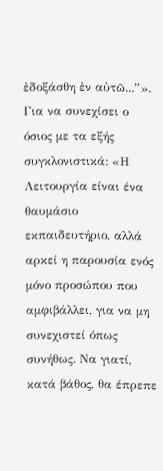ἐδοξάσθη ἐν αὐτῶ...”». Για να συνεχίσει ο όσιος με τα εξής συγκλονιστικά: «Η Λειτουργία είναι ένα θαυμάσιο εκπαιδευτήριο, αλλά αρκεί η παρουσία ενός μόνο προσώπου που αμφιβάλλει, για να μη συνεχιστεί όπως συνήθως. Να γιατί, κατά βάθος, θα έπρεπε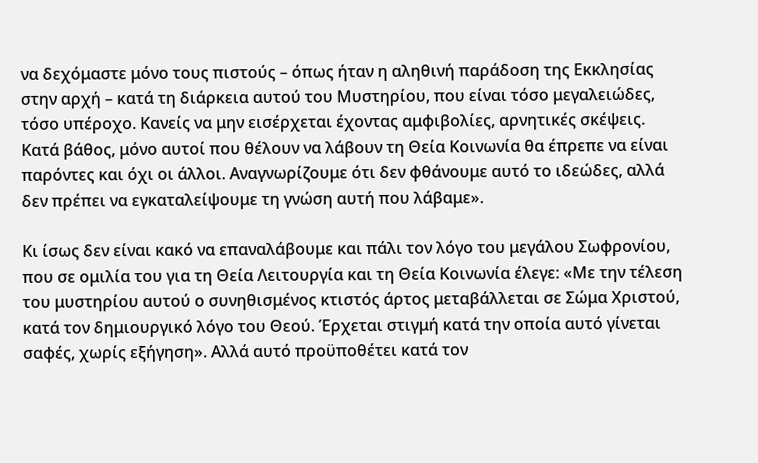να δεχόμαστε μόνο τους πιστούς – όπως ήταν η αληθινή παράδοση της Εκκλησίας στην αρχή – κατά τη διάρκεια αυτού του Μυστηρίου, που είναι τόσο μεγαλειώδες, τόσο υπέροχο. Κανείς να μην εισέρχεται έχοντας αμφιβολίες, αρνητικές σκέψεις. Κατά βάθος, μόνο αυτοί που θέλουν να λάβουν τη Θεία Κοινωνία θα έπρεπε να είναι παρόντες και όχι οι άλλοι. Αναγνωρίζουμε ότι δεν φθάνουμε αυτό το ιδεώδες, αλλά δεν πρέπει να εγκαταλείψουμε τη γνώση αυτή που λάβαμε».

Κι ίσως δεν είναι κακό να επαναλάβουμε και πάλι τον λόγο του μεγάλου Σωφρονίου, που σε ομιλία του για τη Θεία Λειτουργία και τη Θεία Κοινωνία έλεγε: «Με την τέλεση του μυστηρίου αυτού ο συνηθισμένος κτιστός άρτος μεταβάλλεται σε Σώμα Χριστού, κατά τον δημιουργικό λόγο του Θεού. Έρχεται στιγμή κατά την οποία αυτό γίνεται σαφές, χωρίς εξήγηση». Αλλά αυτό προϋποθέτει κατά τον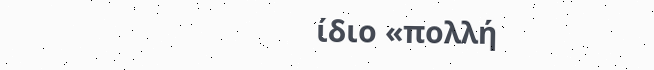ίδιο «πολλή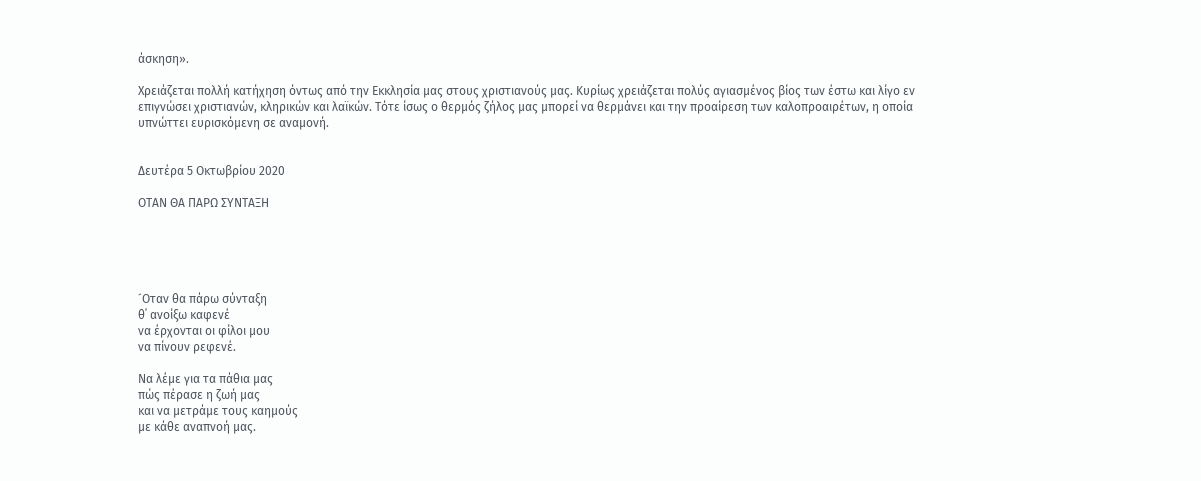άσκηση».

Χρειάζεται πολλή κατήχηση όντως από την Εκκλησία μας στους χριστιανούς μας. Κυρίως χρειάζεται πολύς αγιασμένος βίος των έστω και λίγο εν επιγνώσει χριστιανών, κληρικών και λαϊκών. Τότε ίσως ο θερμός ζήλος μας μπορεί να θερμάνει και την προαίρεση των καλοπροαιρέτων, η οποία υπνώττει ευρισκόμενη σε αναμονή.


Δευτέρα 5 Οκτωβρίου 2020

ΟΤΑΝ ΘΑ ΠΑΡΩ ΣΥΝΤΑΞΗ





´Οταν θα πάρω σύνταξη
θ᾽ ανοίξω καφενέ
να έρχονται οι φίλοι μου
να πίνουν ρεφενέ.

Να λέμε για τα πάθια μας
πώς πέρασε η ζωή μας
και να μετράμε τους καημούς
με κάθε αναπνοή μας.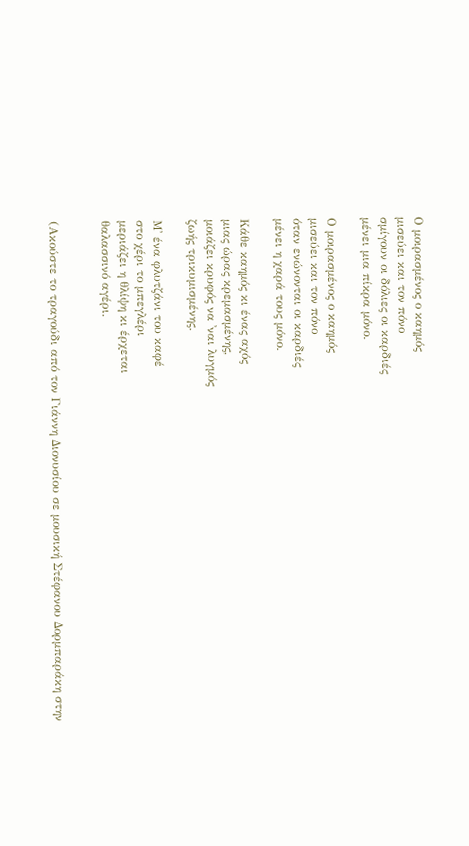Ο μοιρασμένος ο καημός
μισεύει και τον πόνο
σμίγουν οι δόλιες οι καρδιές
μένει μια πίκρα μόνο.

Ο μοιρασμένος ο καημός
μισεύει και τον πόνο
όταν ενώνονται οι καρδιές
μένει η χαρά τους μόνο.

Κάθε καημός κι ένας αχός
μιας ώρας κρεμασμένης,
μοιάζει κρυφός να ᾽ναι λυγμός
ζωής τρικυμισμένης.

Μ᾽ ένα φλυτζάνι του καφέ
στο χέρι το μπεγλέρι
μεριάζει η θλίψη κι έρχεται
θαλασσινό αγέρι.


(Ακούστε το τραγούδι από τον Γιάννη Διονυσίου σε μουσική Στέφανου Δορμπαράκη στην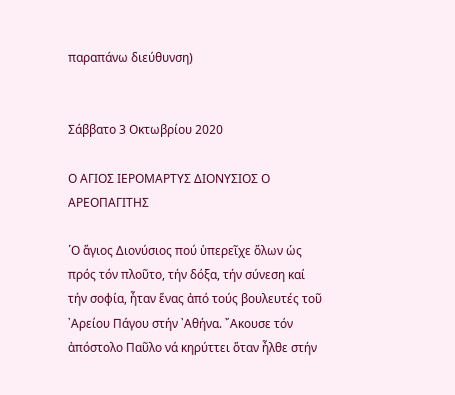παραπάνω διεύθυνση)


Σάββατο 3 Οκτωβρίου 2020

Ο ΑΓΙΟΣ ΙΕΡΟΜΑΡΤΥΣ ΔΙΟΝΥΣΙΟΣ Ο ΑΡΕΟΠΑΓΙΤΗΣ

῾Ο ἅγιος Διονύσιος πού ὑπερεῖχε ὅλων ὡς πρός τόν πλοῦτο, τήν δόξα, τήν σύνεση καί τήν σοφία, ἦταν ἕνας ἀπό τούς βουλευτές τοῦ ᾽Αρείου Πάγου στήν ᾽Αθήνα. ῎Ακουσε τόν ἀπόστολο Παῦλο νά κηρύττει ὅταν ἦλθε στήν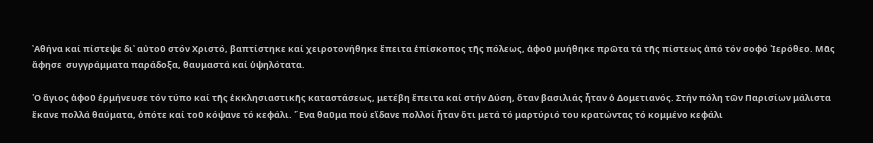᾽Αθήνα καί πίστεψε δι᾽ αὐτοῦ στόν Χριστό, βαπτίστηκε καί χειροτονήθηκε ἔπειτα ἐπίσκοπος τῆς πόλεως, ἀφοῦ μυήθηκε πρῶτα τά τῆς πίστεως ἀπό τόν σοφό ῾Ιερόθεο. Μᾶς ἄφησε  συγγράμματα παράδοξα, θαυμαστά καί ὑψηλότατα.

῾Ο ἅγιος ἀφοῦ ἑρμήνευσε τόν τύπο καί τῆς ἐκκλησιαστικῆς καταστάσεως, μετέβη ἔπειτα καί στήν Δύση, ὅταν βασιλιάς ἦταν ὁ Δομετιανός. Στήν πόλη τῶν Παρισίων μάλιστα ἔκανε πολλά θαύματα, ὁπότε καί τοῦ κόψανε τό κεφάλι. ῞Ενα θαῦμα πού εἴδανε πολλοί ἦταν ὅτι μετά τό μαρτύριό του κρατώντας τό κομμένο κεφάλι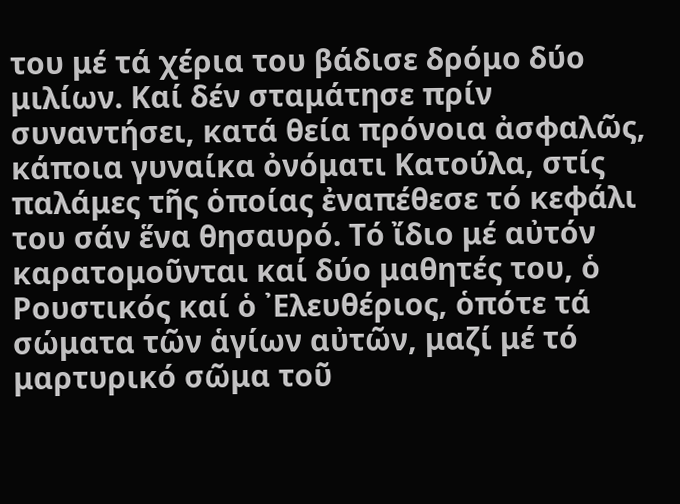του μέ τά χέρια του βάδισε δρόμο δύο μιλίων. Καί δέν σταμάτησε πρίν συναντήσει, κατά θεία πρόνοια ἀσφαλῶς, κάποια γυναίκα ὀνόματι Κατούλα, στίς παλάμες τῆς ὁποίας ἐναπέθεσε τό κεφάλι του σάν ἕνα θησαυρό. Τό ἴδιο μέ αὐτόν καρατομοῦνται καί δύο μαθητές του, ὁ Ρουστικός καί ὁ ᾽Ελευθέριος, ὁπότε τά σώματα τῶν ἁγίων αὐτῶν, μαζί μέ τό μαρτυρικό σῶμα τοῦ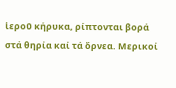ἱεροῦ κήρυκα, ρίπτονται βορά στά θηρία καί τά ὄρνεα. Μερικοί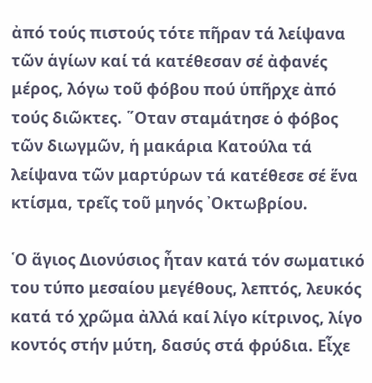ἀπό τούς πιστούς τότε πῆραν τά λείψανα τῶν ἁγίων καί τά κατέθεσαν σέ ἀφανές μέρος, λόγω τοῦ φόβου πού ὑπῆρχε ἀπό τούς διῶκτες. ῞Οταν σταμάτησε ὁ φόβος τῶν διωγμῶν, ἡ μακάρια Κατούλα τά λείψανα τῶν μαρτύρων τά κατέθεσε σέ ἕνα κτίσμα, τρεῖς τοῦ μηνός ᾽Οκτωβρίου.

῾Ο ἅγιος Διονύσιος ἦταν κατά τόν σωματικό του τύπο μεσαίου μεγέθους, λεπτός, λευκός κατά τό χρῶμα ἀλλά καί λίγο κίτρινος, λίγο κοντός στήν μύτη, δασύς στά φρύδια. Εἶχε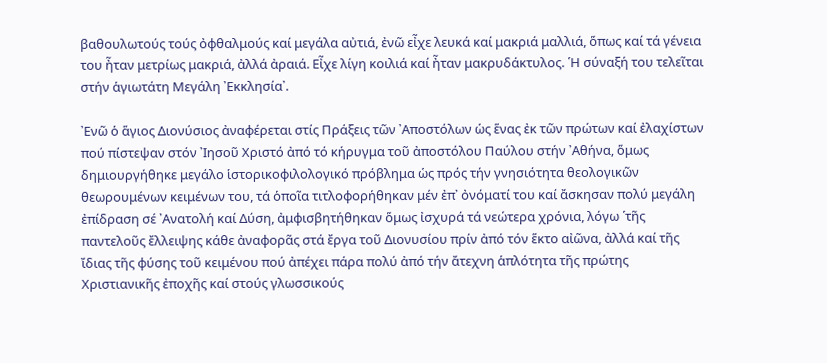βαθουλωτούς τούς ὀφθαλμούς καί μεγάλα αὐτιά, ἐνῶ εἶχε λευκά καί μακριά μαλλιά, ὅπως καί τά γένεια του ἦταν μετρίως μακριά, ἀλλά ἀραιά. Εἶχε λίγη κοιλιά καί ἦταν μακρυδάκτυλος. ῾Η σύναξή του τελεῖται στήν ἁγιωτάτη Μεγάλη ᾽Εκκλησία᾽.

᾽Ενῶ ὁ ἅγιος Διονύσιος ἀναφέρεται στίς Πράξεις τῶν ᾽Αποστόλων ὡς ἕνας ἐκ τῶν πρώτων καί ἐλαχίστων πού πίστεψαν στόν ᾽Ιησοῦ Χριστό ἀπό τό κήρυγμα τοῦ ἀποστόλου Παύλου στήν ᾽Αθήνα, ὅμως δημιουργήθηκε μεγάλο ἱστορικοφιλολογικό πρόβλημα ὡς πρός τήν γνησιότητα θεολογικῶν θεωρουμένων κειμένων του, τά ὁποῖα τιτλοφορήθηκαν μέν ἐπ᾽ ὀνόματί του καί ἄσκησαν πολύ μεγάλη ἐπίδραση σέ ᾽Ανατολή καί Δύση, ἀμφισβητήθηκαν ὅμως ἰσχυρά τά νεώτερα χρόνια, λόγω ῾τῆς παντελοῦς ἔλλειψης κάθε ἀναφορᾶς στά ἔργα τοῦ Διονυσίου πρίν ἀπό τόν ἕκτο αἰῶνα, ἀλλά καί τῆς ἴδιας τῆς φύσης τοῦ κειμένου πού ἀπέχει πάρα πολύ ἀπό τήν ἄτεχνη ἁπλότητα τῆς πρώτης Χριστιανικῆς ἐποχῆς καί στούς γλωσσικούς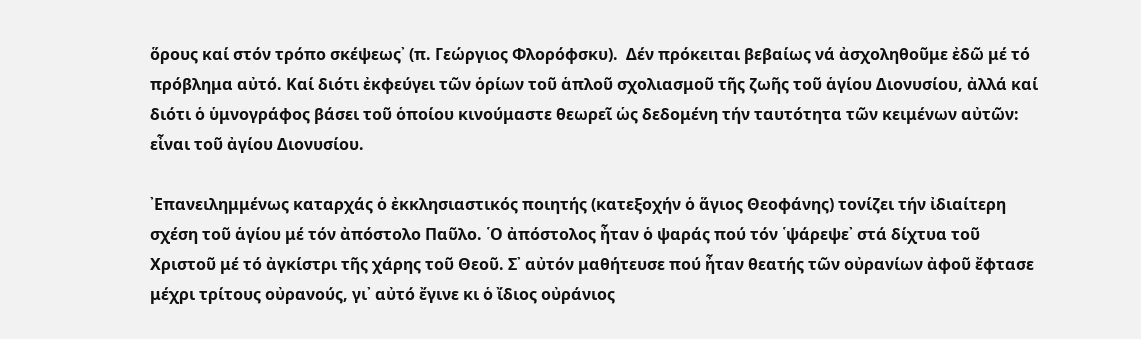ὅρους καί στόν τρόπο σκέψεως᾽ (π. Γεώργιος Φλορόφσκυ).  Δέν πρόκειται βεβαίως νά ἀσχοληθοῦμε ἐδῶ μέ τό πρόβλημα αὐτό. Καί διότι ἐκφεύγει τῶν ὁρίων τοῦ ἁπλοῦ σχολιασμοῦ τῆς ζωῆς τοῦ ἁγίου Διονυσίου, ἀλλά καί διότι ὁ ὑμνογράφος βάσει τοῦ ὁποίου κινούμαστε θεωρεῖ ὡς δεδομένη τήν ταυτότητα τῶν κειμένων αὐτῶν: εἶναι τοῦ ἀγίου Διονυσίου.

᾽Επανειλημμένως καταρχάς ὁ ἐκκλησιαστικός ποιητής (κατεξοχήν ὁ ἅγιος Θεοφάνης) τονίζει τήν ἰδιαίτερη σχέση τοῦ ἁγίου μέ τόν ἀπόστολο Παῦλο. ῾Ο ἀπόστολος ἦταν ὁ ψαράς πού τόν ῾ψάρεψε᾽ στά δίχτυα τοῦ Χριστοῦ μέ τό ἀγκίστρι τῆς χάρης τοῦ Θεοῦ. Σ᾽ αὐτόν μαθήτευσε πού ἦταν θεατής τῶν οὐρανίων ἀφοῦ ἔφτασε μέχρι τρίτους οὐρανούς, γι᾽ αὐτό ἔγινε κι ὁ ἴδιος οὐράνιος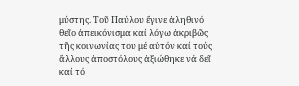μύστης. Τοῦ Παύλου ἔγινε ἀληθινό θεῖο ἀπεικόνισμα καί λόγω ἀκριβῶς τῆς κοινωνίας του μέ αὐτόν καί τούς ἄλλους ἀποστόλους ἀξιώθηκε νά δεῖ καί τό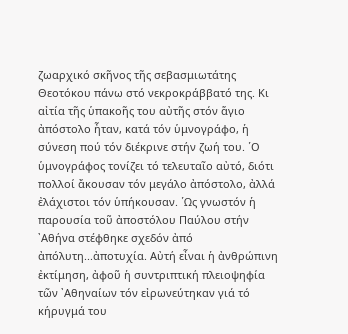ζωαρχικό σκῆνος τῆς σεβασμιωτάτης Θεοτόκου πάνω στό νεκροκράββατό της. Κι αἰτία τῆς ὑπακοῆς του αὐτῆς στόν ἅγιο ἀπόστολο ἦταν, κατά τόν ὑμνογράφο, ἡ σύνεση πού τόν διέκρινε στήν ζωή του. ῾Ο ὑμνογράφος τονίζει τό τελευταῖο αὐτό, διότι πολλοί ἄκουσαν τόν μεγάλο ἀπόστολο, ἀλλά ἐλάχιστοι τόν ὑπήκουσαν. ῾Ως γνωστόν ἡ παρουσία τοῦ ἀποστόλου Παύλου στήν ᾽Αθήνα στέφθηκε σχεδόν ἀπό ἀπόλυτη...ἀποτυχία. Αὐτή εἶναι ἡ ἀνθρώπινη ἐκτίμηση, ἀφοῦ ἡ συντριπτική πλειοψηφία τῶν ᾽Αθηναίων τόν εἰρωνεύτηκαν γιά τό κήρυγμά του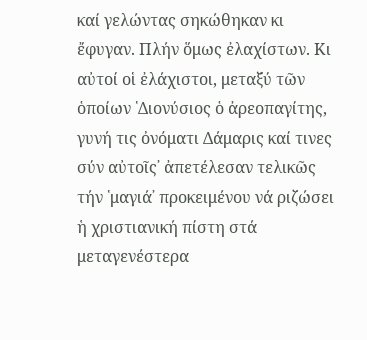καί γελώντας σηκώθηκαν κι ἔφυγαν. Πλήν ὅμως ἐλαχίστων. Κι αὐτοί οἱ ἐλάχιστοι, μεταξύ τῶν ὁποίων ῾Διονύσιος ὁ ἀρεοπαγίτης, γυνή τις ὀνόματι Δάμαρις καί τινες σύν αὐτοῖς᾽ ἀπετέλεσαν τελικῶς τήν ῾μαγιά᾽ προκειμένου νά ριζώσει ἡ χριστιανική πίστη στά μεταγενέστερα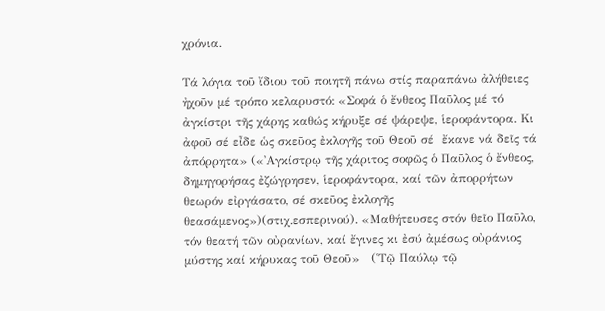χρόνια.

Τά λόγια τοῦ ἴδιου τοῦ ποιητῆ πάνω στίς παραπάνω ἀλήθειες ἠχοῦν μέ τρόπο κελαρυστό: «Σοφά ὁ ἔνθεος Παῦλος μέ τό ἀγκίστρι τῆς χάρης καθώς κήρυξε σέ ψάρεψε, ἱεροφάντορα. Κι ἀφοῦ σέ εἶδε ὡς σκεῦος ἐκλογῆς τοῦ Θεοῦ σέ  ἔκανε νά δεῖς τά ἀπόρρητα» («᾽Αγκίστρῳ τῆς χάριτος σοφῶς ὁ Παῦλος ὁ ἔνθεος, δημηγορήσας ἐζώγρησεν, ἱεροφάντορα, καί τῶν ἀπορρήτων θεωρόν εἰργάσατο, σέ σκεῦος ἐκλογῆς θεασάμενος»)(στιχ.εσπερινού). «Μαθήτευσες στόν θεῖο Παῦλο, τόν θεατή τῶν οὐρανίων, καί ἔγινες κι ἐσύ ἀμέσως οὐράνιος μύστης καί κήρυκας τοῦ Θεοῦ»   (῾Τῷ Παύλῳ τῷ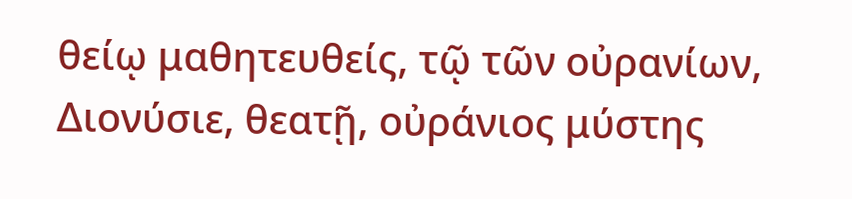θείῳ μαθητευθείς, τῷ τῶν οὐρανίων, Διονύσιε, θεατῇ, οὐράνιος μύστης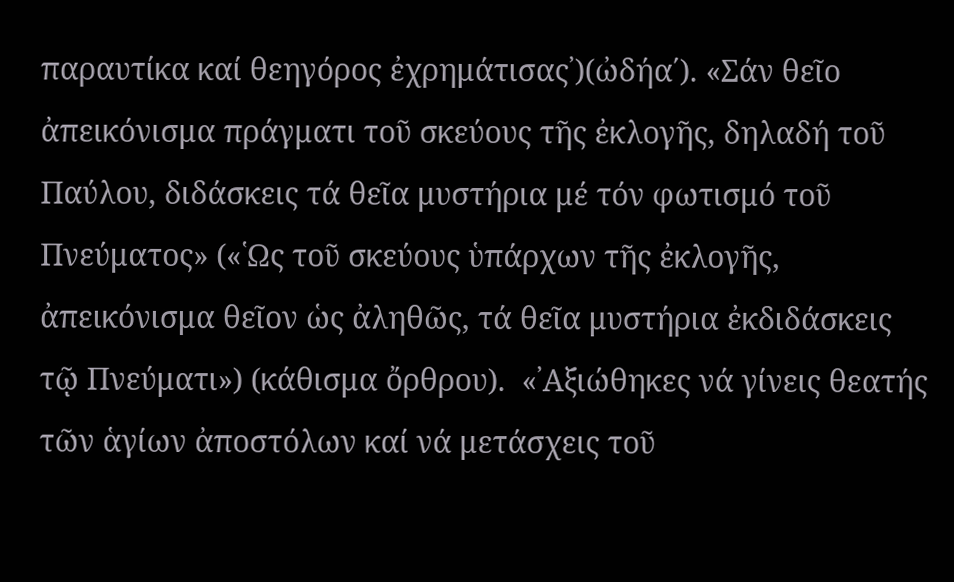παραυτίκα καί θεηγόρος ἐχρημάτισας᾽)(ὠδήα΄). «Σάν θεῖο ἀπεικόνισμα πράγματι τοῦ σκεύους τῆς ἐκλογῆς, δηλαδή τοῦ Παύλου, διδάσκεις τά θεῖα μυστήρια μέ τόν φωτισμό τοῦ Πνεύματος» («῾Ως τοῦ σκεύους ὑπάρχων τῆς ἐκλογῆς, ἀπεικόνισμα θεῖον ὡς ἀληθῶς, τά θεῖα μυστήρια ἐκδιδάσκεις τῷ Πνεύματι») (κάθισμα ὄρθρου).  «᾽Αξιώθηκες νά γίνεις θεατής τῶν ἁγίων ἀποστόλων καί νά μετάσχεις τοῦ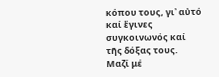κόπου τους, γι᾽ αὐτό καί ἔγινες συγκοινωνός καί τῆς δόξας τους. Μαζί μέ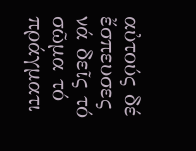αὐτούς δέ ἔσπευσες νά δεῖς τό σῶμα τό πράγματι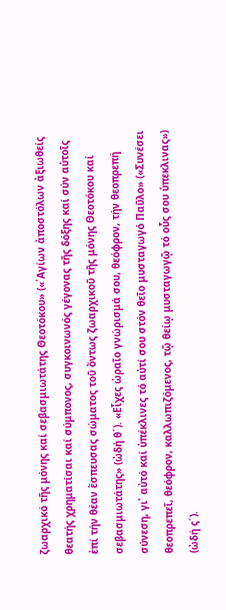ζωαρχικό τῆς μόνης καί σεβασμιωτάτης Θεοτόκου» («῾Αγίων ἀποστόλων ἀξιωθείς θεατής χρηματίσαι καί σύμπονος, συγκοινωνός γέγονας τῆς δόξης καί σύν αὐτοῖς ἐπί τήν θέαν ἔσπευσας σώματος τοῦ ὄντως ζωαρχικοῦ τῆς μόνης Θεοτόκου καί σεβασμιωτάτης» (ὠδή θ´). «Εἶχες ὡραῖο γνώρισμά σου, θεόφρον, τήν θεοπρεπή σύνεση, γι᾽ αὐτό καί ὑπέκλινες τό αὐτί σου στόν θεῖο μυσταγωγό Παῦλο» («Συνέσει θεοπρεπεῖ, θεόφρον, καλλωπιζόμενος, τῷ θείῳ μυσταγωγῷ τό οὗς σου ὑπεκλινας») (ὠδή ς´).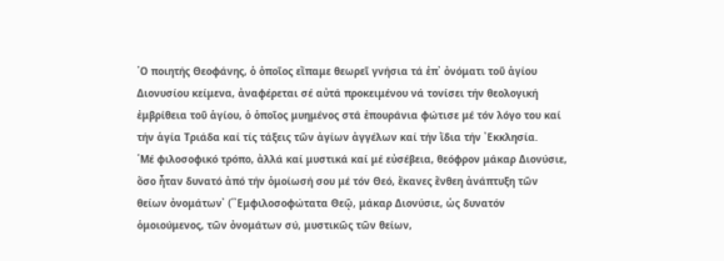῾Ο ποιητής Θεοφάνης, ὁ ὁποῖος εἴπαμε θεωρεῖ γνήσια τά ἐπ᾽ ὀνόματι τοῦ ἁγίου Διονυσίου κείμενα, ἀναφέρεται σέ αὐτά προκειμένου νά τονίσει τήν θεολογική ἐμβρίθεια τοῦ ἁγίου, ὁ ὁποῖος μυημένος στά ἐπουράνια φώτισε μέ τόν λόγο του καί τήν ἁγία Τριάδα καί τίς τάξεις τῶν ἀγίων ἀγγέλων καί τήν ἴδια τήν ᾽Εκκλησία.
῾Μέ φιλοσοφικό τρόπο, ἀλλά καί μυστικά καί μέ εὐσέβεια, θεόφρον μάκαρ Διονύσιε, ὅσο ἦταν δυνατό ἀπό τήν ὁμοίωσή σου μέ τόν Θεό, ἔκανες ἔνθεη ἀνάπτυξη τῶν θείων ὀνομάτων᾽ (῾᾽Εμφιλοσοφώτατα Θεῷ, μάκαρ Διονύσιε, ὡς δυνατόν ὁμοιούμενος, τῶν ὀνομάτων σύ, μυστικῶς τῶν θείων,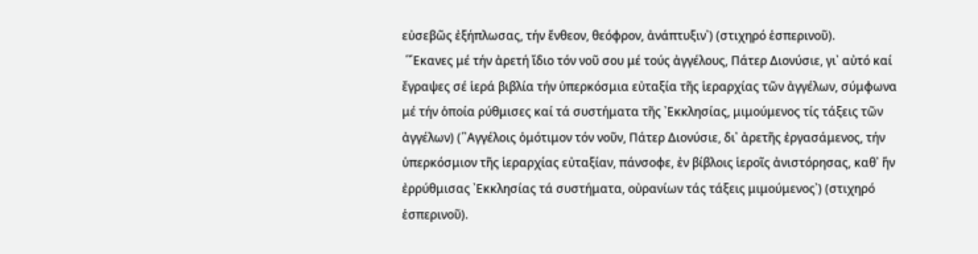εὐσεβῶς ἐξήπλωσας, τήν ἔνθεον, θεόφρον, ἀνάπτυξιν᾽) (στιχηρό ἑσπερινοῦ).
 ῾῎Εκανες μέ τήν ἀρετή ἴδιο τόν νοῦ σου μέ τούς ἀγγέλους, Πάτερ Διονύσιε, γι᾽ αὐτό καί ἔγραψες σέ ἱερά βιβλία τήν ὑπερκόσμια εὐταξία τῆς ἱεραρχίας τῶν ἀγγέλων, σύμφωνα μέ τήν ὁποία ρύθμισες καί τά συστήματα τῆς ᾽Εκκλησίας, μιμούμενος τίς τάξεις τῶν ἀγγέλων) (῾᾽Αγγέλοις ὁμότιμον τόν νοῦν, Πάτερ Διονύσιε, δι᾽ ἀρετῆς ἐργασάμενος, τήν ὑπερκόσμιον τῆς ἱεραρχίας εὐταξίαν, πάνσοφε, ἐν βίβλοις ἱεροῖς ἀνιστόρησας, καθ᾽ ἥν ἐρρύθμισας ᾽Εκκλησίας τά συστήματα, οὐρανίων τάς τάξεις μιμούμενος᾽) (στιχηρό ἑσπερινοῦ).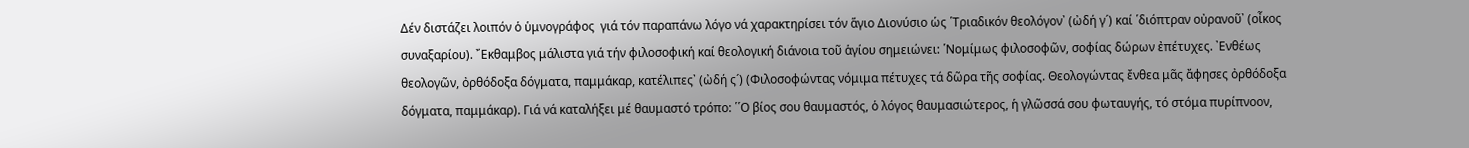Δέν διστάζει λοιπόν ὁ ὑμνογράφος  γιά τόν παραπάνω λόγο νά χαρακτηρίσει τόν ἅγιο Διονύσιο ὡς ῾Τριαδικόν θεολόγον᾽ (ὠδή γ´) καί ῾διόπτραν οὐρανοῦ᾽ (οἶκος συναξαρίου). ῎Εκθαμβος μάλιστα γιά τήν φιλοσοφική καί θεολογική διάνοια τοῦ ἁγίου σημειώνει: ῾Νομίμως φιλοσοφῶν, σοφίας δώρων ἐπέτυχες. ᾽Ενθέως θεολογῶν, ὀρθόδοξα δόγματα, παμμάκαρ, κατέλιπες᾽ (ὠδή ς´) (Φιλοσοφώντας νόμιμα πέτυχες τά δῶρα τῆς σοφίας. Θεολογώντας ἔνθεα μᾶς ἄφησες ὀρθόδοξα δόγματα, παμμάκαρ). Γιά νά καταλήξει μέ θαυμαστό τρόπο: ῾῾Ο βίος σου θαυμαστός, ὁ λόγος θαυμασιώτερος, ἡ γλῶσσά σου φωταυγής, τό στόμα πυρίπνοον,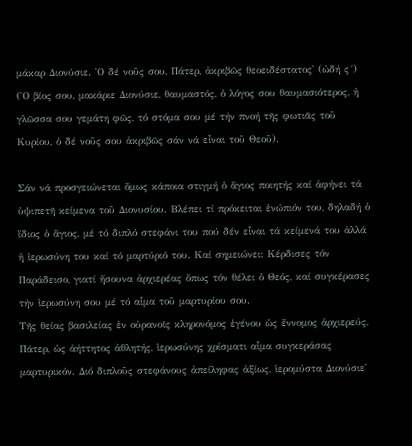μάκαρ Διονύσιε. ῾Ο δέ νοῦς σου, Πάτερ, ἀκριβῶς θεοειδέστατος᾽ (ὠδή ς´) (῾Ο βίος σου, μακάριε Διονύσιε, θαυμαστός, ὁ λόγος σου θαυμασιότερος, ἡ γλῶσσα σου γεμάτη φῶς, τό στόμα σου μέ τήν πνοή τῆς φωτιᾶς τοῦ Κυρίου, ὁ δέ νοῦς σου ἀκριβῶς σάν νά εἶναι τοῦ Θεοῦ).

Σάν νά προσγειώνεται ὅμως κάποια στιγμή ὁ ἅγιος ποιητής καί ἀφήνει τά ὑψιπετῆ κείμενα τοῦ Διονυσίου. Βλέπει τί πρόκειται ἐνώπιόν του, δηλαδή ὁ ἴδιος ὁ ἅγιος, μέ τό διπλό στεφάνι του πού δέν εἶναι τά κείμενά του ἀλλά ἡ ἰερωσύνη του καί τό μαρτύριό του. Καί σημειώνει: Κέρδισες τόν Παράδεισο, γιατί ἤσουνα ἀρχιερέας ὅπως τόν θέλει ὁ Θεός, καί συγκέρασες τήν ἱερωσύνη σου μέ τό αἷμα τοῦ μαρτυρίου σου.
Τῆς θείας βασιλείας ἐν οὐρανοῖς κληρονόμος ἐγένου ὡς ἔννομος ἀρχιερεύς, Πάτερ, ὡς ἀήττητος ἀθλητής, ἱερωσύνης χρίσματι αἷμα συγκεράσας μαρτυρικόν. Διό διπλοῦς στεφάνους ἀπείληφας ἀξίως, ἱερομύστα Διονύσιε᾽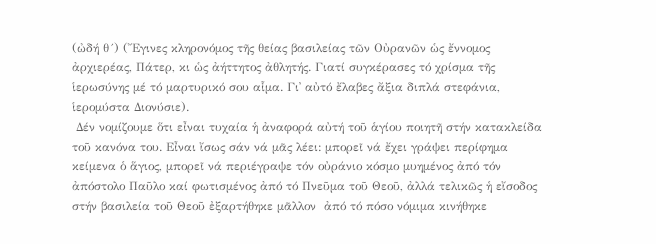(ὠδή θ´) (῎Εγινες κληρονόμος τῆς θείας βασιλείας τῶν Οὐρανῶν ὡς ἔννομος ἀρχιερέας, Πάτερ, κι ὡς ἀήττητος ἀθλητής. Γιατί συγκέρασες τό χρίσμα τῆς ἱερωσύνης μέ τό μαρτυρικό σου αἷμα. Γι᾽ αὐτό ἔλαβες ἄξια διπλά στεφάνια, ἱερομύστα Διονύσιε).
 Δέν νομίζουμε ὅτι εἶναι τυχαία ἡ ἀναφορά αὐτή τοῦ ἁγίου ποιητῆ στήν κατακλείδα τοῦ κανόνα του. Εἶναι ἴσως σάν νά μᾶς λέει: μπορεῖ νά ἔχει γράψει περίφημα κείμενα ὁ ἅγιος, μπορεῖ νά περιέγραψε τόν οὐράνιο κόσμο μυημένος ἀπό τόν ἀπόστολο Παῦλο καί φωτισμένος ἀπό τό Πνεῦμα τοῦ Θεοῦ, ἀλλά τελικῶς ἡ εἴσοδος στήν βασιλεία τοῦ Θεοῦ ἐξαρτήθηκε μᾶλλον  ἀπό τό πόσο νόμιμα κινήθηκε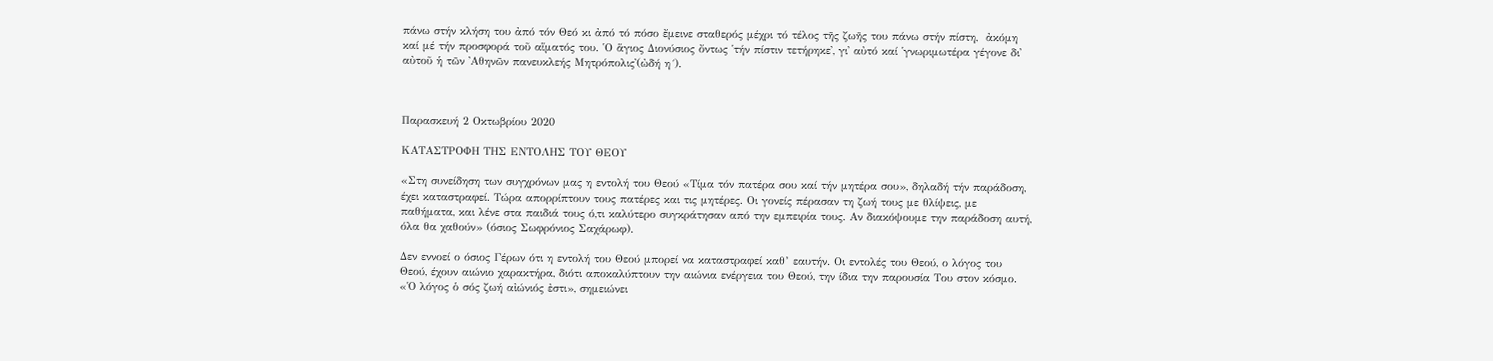πάνω στήν κλήση του ἀπό τόν Θεό κι ἀπό τό πόσο ἔμεινε σταθερός μέχρι τό τέλος τῆς ζωῆς του πάνω στήν πίστη,  ἀκόμη καί μέ τήν προσφορά τοῦ αἵματός του. ῾Ο ἅγιος Διονύσιος ὄντως ῾τήν πίστιν τετήρηκε᾽, γι᾽ αὐτό καί ῾γνωριμωτέρα γέγονε δι᾽ αὐτοῦ ἡ τῶν ᾽Αθηνῶν πανευκλεής Μητρόπολις᾽(ὠδή η´).



Παρασκευή 2 Οκτωβρίου 2020

ΚΑΤΑΣΤΡΟΦΗ ΤΗΣ ΕΝΤΟΛΗΣ ΤΟΥ ΘΕΟΥ

«Στη συνείδηση των συγχρόνων μας η εντολή του Θεού «Τίμα τόν πατέρα σου καί τήν μητέρα σου», δηλαδή τήν παράδοση, έχει καταστραφεί. Τώρα απορρίπτουν τους πατέρες και τις μητέρες. Οι γονείς πέρασαν τη ζωή τους με θλίψεις, με παθήματα, και λένε στα παιδιά τους ό,τι καλύτερο συγκράτησαν από την εμπειρία τους. Αν διακόψουμε την παράδοση αυτή, όλα θα χαθούν» (όσιος Σωφρόνιος Σαχάρωφ).

Δεν εννοεί ο όσιος Γέρων ότι η εντολή του Θεού μπορεί να καταστραφεί καθ’ εαυτήν. Οι εντολές του Θεού, ο λόγος του Θεού, έχουν αιώνιο χαρακτήρα, διότι αποκαλύπτουν την αιώνια ενέργεια του Θεού, την ίδια την παρουσία Του στον κόσμο. «Ὁ λόγος ὁ σός ζωή αἰώνιός ἐστι», σημειώνει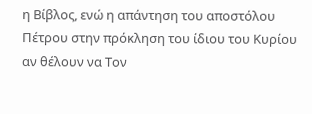η Βίβλος, ενώ η απάντηση του αποστόλου Πέτρου στην πρόκληση του ίδιου του Κυρίου αν θέλουν να Τον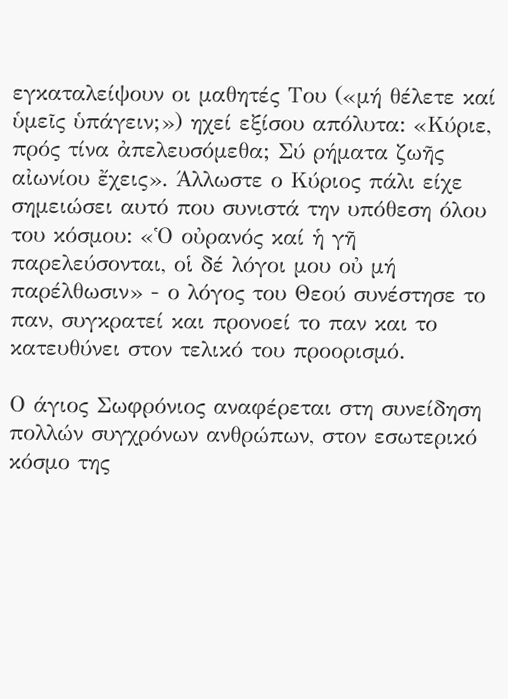εγκαταλείψουν οι μαθητές Του («μή θέλετε καί ὑμεῖς ὑπάγειν;») ηχεί εξίσου απόλυτα: «Κύριε, πρός τίνα ἀπελευσόμεθα; Σύ ρήματα ζωῆς αἰωνίου ἔχεις». Άλλωστε ο Κύριος πάλι είχε σημειώσει αυτό που συνιστά την υπόθεση όλου του κόσμου: «Ὁ οὐρανός καί ἡ γῆ παρελεύσονται, οἱ δέ λόγοι μου οὐ μή παρέλθωσιν» - ο λόγος του Θεού συνέστησε το παν, συγκρατεί και προνοεί το παν και το κατευθύνει στον τελικό του προορισμό.

Ο άγιος Σωφρόνιος αναφέρεται στη συνείδηση πολλών συγχρόνων ανθρώπων, στον εσωτερικό κόσμο της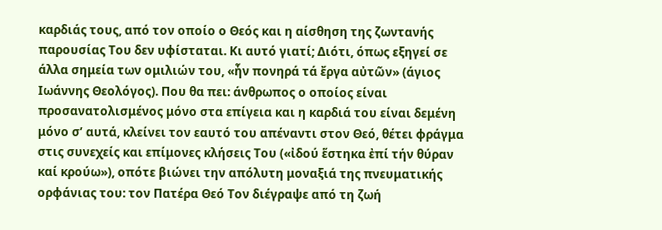καρδιάς τους, από τον οποίο ο Θεός και η αίσθηση της ζωντανής παρουσίας Του δεν υφίσταται. Κι αυτό γιατί; Διότι, όπως εξηγεί σε άλλα σημεία των ομιλιών του, «ἦν πονηρά τά ἔργα αὐτῶν» (άγιος Ιωάννης Θεολόγος). Που θα πει: άνθρωπος ο οποίος είναι προσανατολισμένος μόνο στα επίγεια και η καρδιά του είναι δεμένη μόνο σ’ αυτά, κλείνει τον εαυτό του απέναντι στον Θεό, θέτει φράγμα στις συνεχείς και επίμονες κλήσεις Του («ἰδού ἕστηκα ἐπί τήν θύραν καί κρούω»), οπότε βιώνει την απόλυτη μοναξιά της πνευματικής ορφάνιας του: τον Πατέρα Θεό Τον διέγραψε από τη ζωή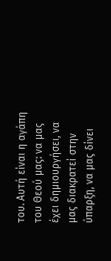του. Αυτή είναι η αγάπη του Θεού μας: να μας έχει δημιουργήσει, να μας διακρατεί στην ύπαρξη, να μας δίνει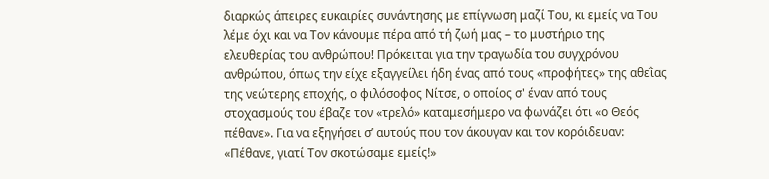διαρκώς άπειρες ευκαιρίες συνάντησης με επίγνωση μαζί Του, κι εμείς να Του λέμε όχι και να Τον κάνουμε πέρα από τή ζωή μας – το μυστήριο της ελευθερίας του ανθρώπου! Πρόκειται για την τραγωδία του συγχρόνου ανθρώπου, όπως την είχε εξαγγείλει ήδη ένας από τους «προφήτες» της αθεῒας της νεώτερης εποχής, ο φιλόσοφος Νίτσε, ο οποίος σ' έναν από τους στοχασμούς του έβαζε τον «τρελό» καταμεσήμερο να φωνάζει ότι «ο Θεός πέθανε». Για να εξηγήσει σ’ αυτούς που τον άκουγαν και τον κορόιδευαν: «Πέθανε, γιατί Τον σκοτώσαμε εμείς!»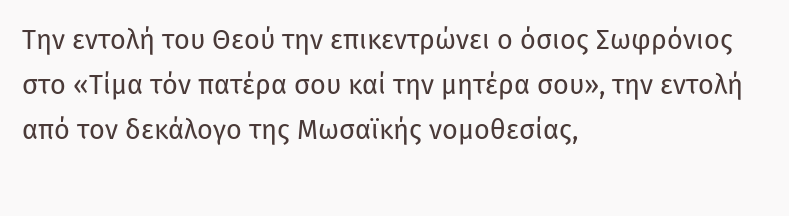Την εντολή του Θεού την επικεντρώνει ο όσιος Σωφρόνιος στο «Τίμα τόν πατέρα σου καί την μητέρα σου», την εντολή από τον δεκάλογο της Μωσαϊκής νομοθεσίας,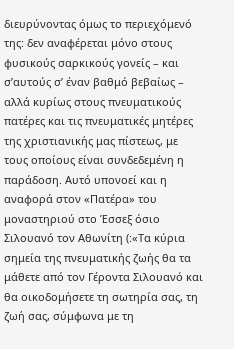διευρύνοντας όμως το περιεχόμενό της: δεν αναφέρεται μόνο στους φυσικούς σαρκικούς γονείς – και σ’αυτούς σ’ έναν βαθμό βεβαίως – αλλά κυρίως στους πνευματικούς πατέρες και τις πνευματικές μητέρες της χριστιανικής μας πίστεως, με τους οποίους είναι συνδεδεμένη η παράδοση. Αυτό υπονοεί και η αναφορά στον «Πατέρα» του μοναστηριού στο Έσσεξ όσιο Σιλουανό τον Αθωνίτη (:«Τα κύρια σημεία της πνευματικής ζωής θα τα μάθετε από τον Γέροντα Σιλουανό και θα οικοδομήσετε τη σωτηρία σας, τη ζωή σας, σύμφωνα με τη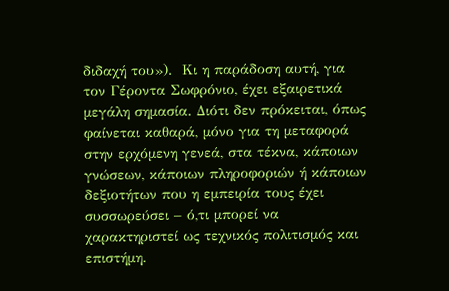διδαχή του»).  Κι η παράδοση αυτή, για τον Γέροντα Σωφρόνιο, έχει εξαιρετικά μεγάλη σημασία. Διότι δεν πρόκειται, όπως φαίνεται καθαρά, μόνο για τη μεταφορά στην ερχόμενη γενεά, στα τέκνα, κάποιων γνώσεων, κάποιων πληροφοριών ή κάποιων δεξιοτήτων που η εμπειρία τους έχει συσσωρεύσει – ό,τι μπορεί να χαρακτηριστεί ως τεχνικός πολιτισμός και επιστήμη.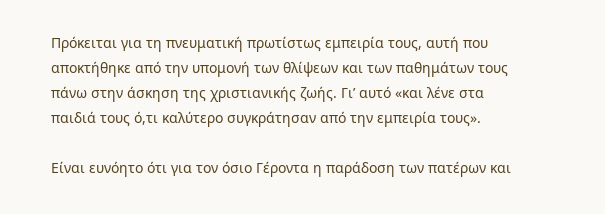Πρόκειται για τη πνευματική πρωτίστως εμπειρία τους, αυτή που αποκτήθηκε από την υπομονή των θλίψεων και των παθημάτων τους πάνω στην άσκηση της χριστιανικής ζωής. Γι’ αυτό «και λένε στα παιδιά τους ό,τι καλύτερο συγκράτησαν από την εμπειρία τους».

Είναι ευνόητο ότι για τον όσιο Γέροντα η παράδοση των πατέρων και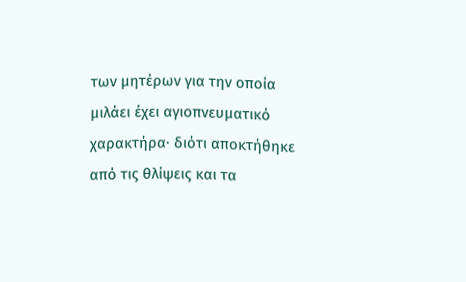των μητέρων για την οποία μιλάει έχει αγιοπνευματικό χαρακτήρα∙ διότι αποκτήθηκε από τις θλίψεις και τα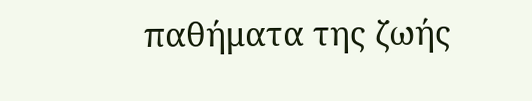παθήματα της ζωής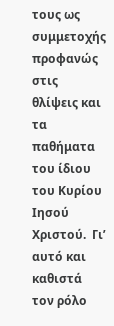τους ως συμμετοχής προφανώς στις θλίψεις και τα παθήματα του ίδιου του Κυρίου Ιησού Χριστού.  Γι’ αυτό και καθιστά τον ρόλο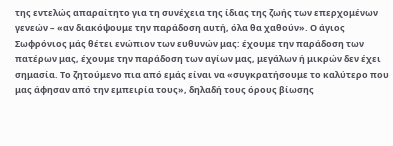της εντελώς απαραίτητο για τη συνέχεια της ίδιας της ζωής των επερχομένων γενεών – «αν διακόψουμε την παράδοση αυτή, όλα θα χαθούν». Ο άγιος Σωφρόνιος μάς θέτει ενώπιον των ευθυνών μας: έχουμε την παράδοση των πατέρων μας, έχουμε την παράδοση των αγίων μας, μεγάλων ή μικρών δεν έχει σημασία. Το ζητούμενο πια από εμάς είναι να «συγκρατήσουμε το καλύτερο που μας άφησαν από την εμπειρία τους», δηλαδή τους όρους βίωσης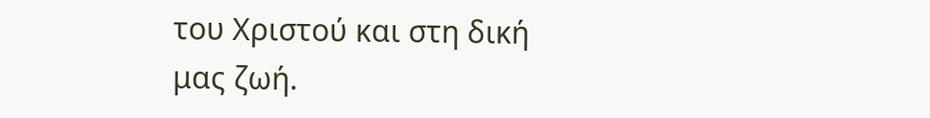του Χριστού και στη δική μας ζωή.